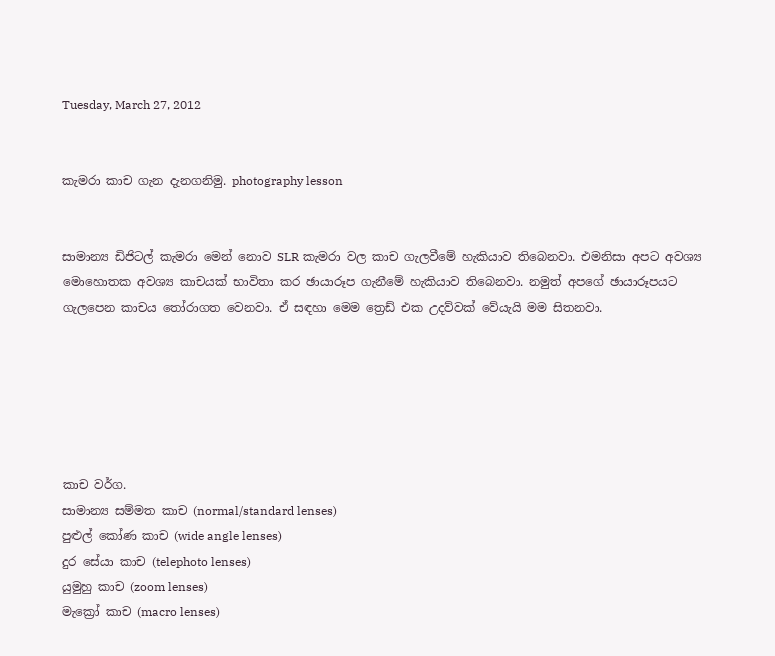Tuesday, March 27, 2012


කැමරා කාච ගැන දැනගනිමු. photography lesson


සාමාන්‍ය ඩිජිටල් කැමරා මෙන් නොව SLR කැමරා වල කාච ගැලවීමේ හැකියාව තිබෙනවා. එමනිසා අපට අවශ්‍ය මොහොතක අවශ්‍ය කාචයක් භාවිතා කර ඡායාරූප ගැනීමේ හැකියාව තිබෙනවා. නමුත් අපගේ ඡායාරූපයට ගැලපෙන කාචය තෝරාගත වෙනවා. ඒ සඳහා මෙම ත්‍රෙඩ් එක උදව්වක් වේයැයි මම සිතනවා.






කාච වර්ග.
සාමාන්‍ය සම්මත කාච (normal/standard lenses)
පුළුල් කෝණ කාච (wide angle lenses)
දුර සේයා කාච (telephoto lenses)
යුමුහු කාච (zoom lenses)
මැක්‍රෝ කාච (macro lenses)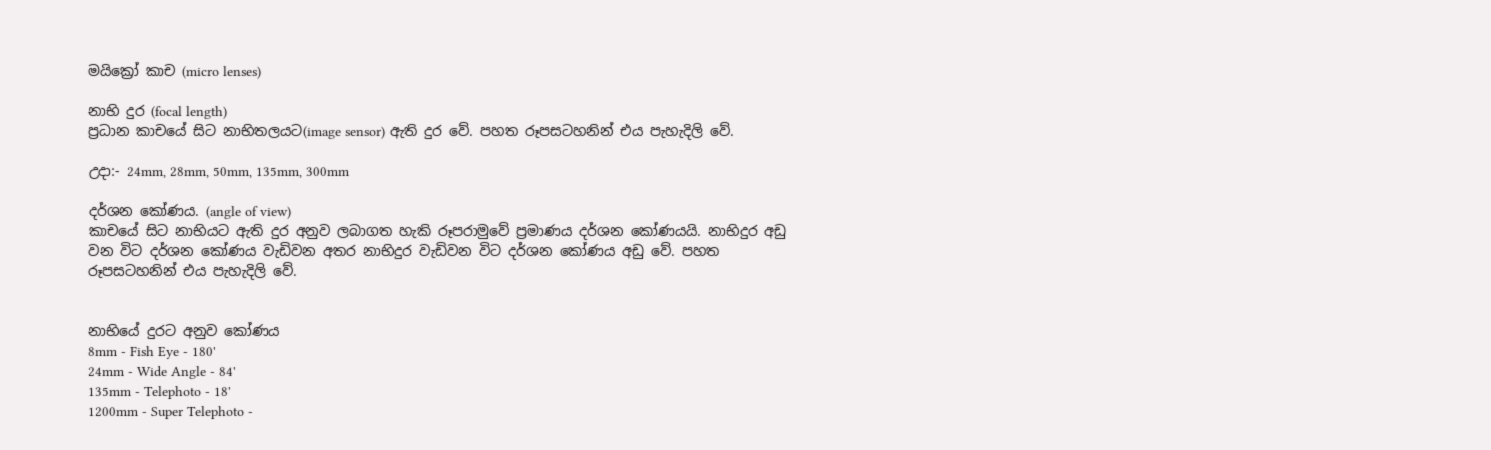මයික්‍රෝ කාච (micro lenses)

නාභි දුර (focal length)
ප්‍රධාන කාචයේ සිට නාභිතලයට(image sensor) ඇති දුර වේ. පහත රූපසටහනින් එය පැහැදිලි වේ.

උදා:- 24mm, 28mm, 50mm, 135mm, 300mm

දර්ශන කෝණය. (angle of view)
කාචයේ සිට නාභියට ඇති දුර අනුව ලබාගත හැකි රූපරාමුවේ ප්‍රමාණය දර්ශන කෝණයයි. නාභිදුර අඩු වන විට දර්ශන කෝණය වැඩිවන අතර නාභිදුර වැඩිවන විට දර්ශන කෝණය අඩු වේ. පහත රූපසටහනින් එය පැහැදිලි වේ.


නාභියේ දුරට අනුව කෝණය
8mm - Fish Eye - 180'
24mm - Wide Angle - 84'
135mm - Telephoto - 18'
1200mm - Super Telephoto -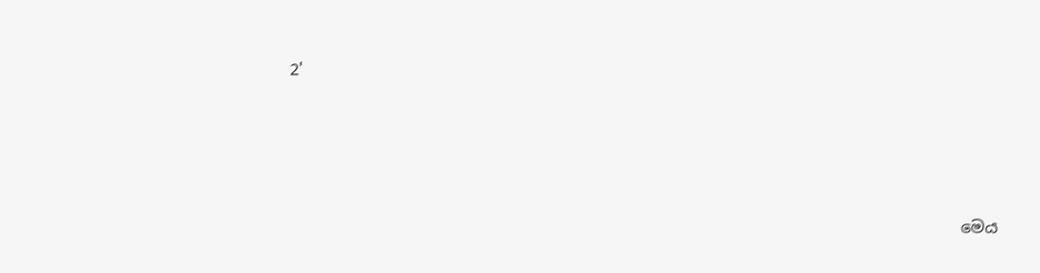2'





                                                                                    මෙය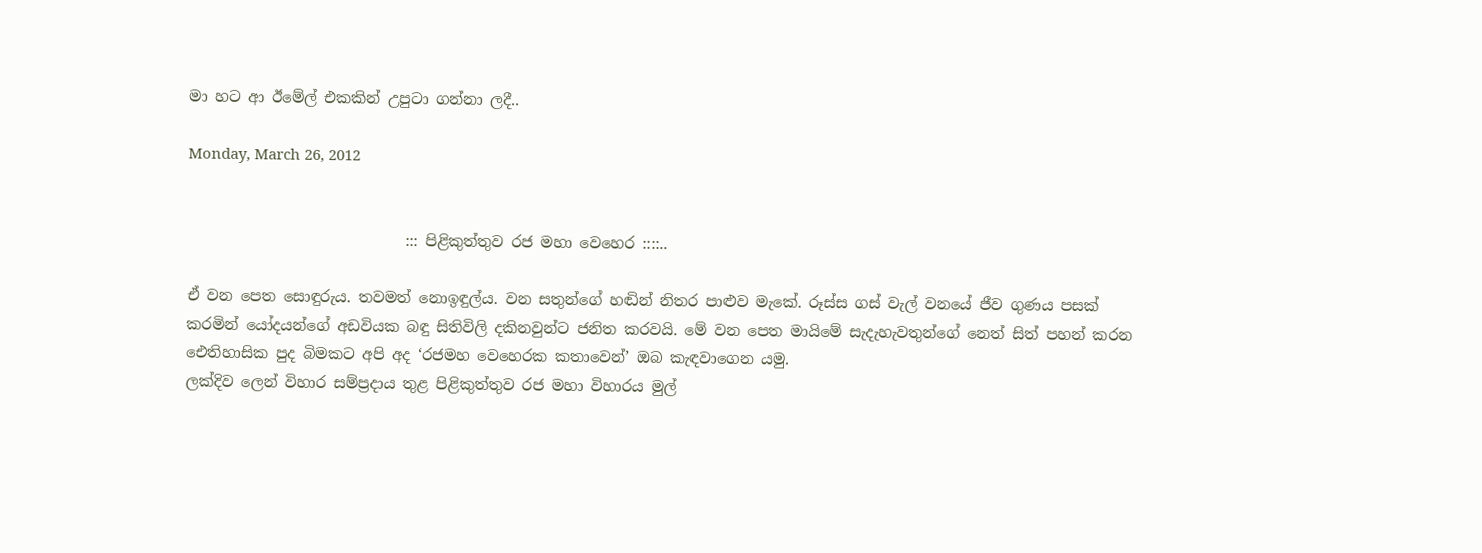මා හට ආ ඊමේල් එකකින් උපුටා ගන්නා ලදී..

Monday, March 26, 2012


                             ::: පිළිකුත්තුව රජ මහා වෙහෙර ::::..

ඒ වන පෙත සොඳුරුය. තවමත් නොඉඳුල්ය. වන සතුන්ගේ හඬින් නිතර පාළුව මැකේ. රූස්ස ගස් වැල් වනයේ ජීව ගුණය පසක් කරමින් යෝදයන්ගේ අඩවියක බඳු සිතිවිලි දකිනවුන්ට ජනිත කරවයි. මේ වන පෙත මායිමේ සැදැහැවතුන්ගේ නෙත් සිත් පහන් කරන ඓතිහාසික පුද බිමකට අපි අද ‘රජමහ වෙහෙරක කතාවෙන්’ ඔබ කැඳවාගෙන යමු.
ලක්දිව ලෙන් විහාර සම්ප්‍රදාය තුළ පිළිකුත්තුව රජ මහා විහාරය මුල්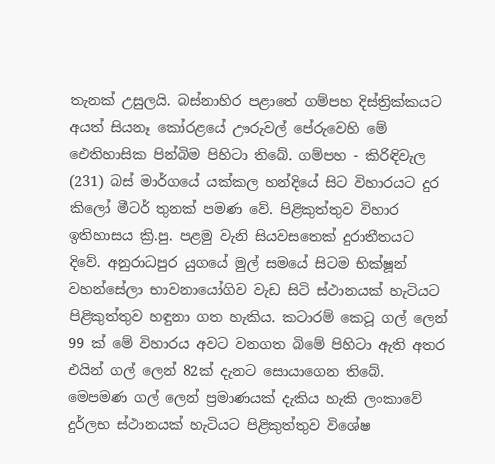තැනක් උසුලයි. බස්නාහිර පළාතේ ගම්පහ දිස්ත්‍රික්කයට අයත් සියනෑ කෝරළයේ ඌරුවල් පේරුවෙහි මේ ඓතිහාසික පින්බිම පිහිටා තිබේ. ගම්පහ - කිරිඳිවැල (231) බස් මාර්ගයේ යක්කල හන්දියේ සිට විහාරයට දුර කිලෝ මීටර් තුනක් පමණ වේ. පිළිකුත්තුව විහාර ඉතිහාසය ක්‍රි.පු. පළමු වැනි සියවසතෙක් දුරාතීතයට දිවේ. අනුරාධපුර යුගයේ මුල් සමයේ සිටම භික්ෂූන් වහන්සේලා භාවනායෝගිව වැඩ සිටි ස්ථානයක් හැටියට පිළිකුත්තුව හඳුනා ගත හැකිය. කටාරම් කෙටූ ගල් ලෙන් 99 ක් මේ විහාරය අවට වනගත බිමේ පිහිටා ඇති අතර එයින් ගල් ලෙන් 82ක් දැනට සොයාගෙන තිබේ. මෙපමණ ගල් ලෙන් ප්‍රමාණයක් දැකිය හැකි ලංකාවේ දුර්ලභ ස්ථානයක් හැටියට පිළිකුත්තුව විශේෂ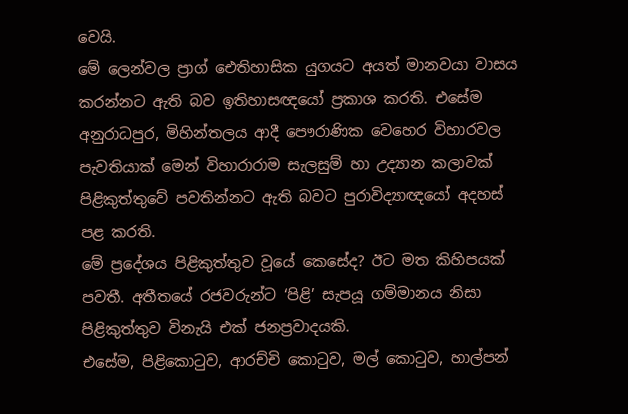වෙයි.
මේ ලෙන්වල ප්‍රාග් ඓතිහාසික යුගයට අයත් මානවයා වාසය කරන්නට ඇති බව ඉතිහාසඥයෝ ප්‍රකාශ කරති. එසේම අනුරාධපුර, මිහින්තලය ආදී පෞරාණික වෙහෙර විහාරවල පැවතියාක් මෙන් විහාරාරාම සැලසුම් හා උද්‍යාන කලාවක් පිළිකුත්තුවේ පවතින්නට ඇති බවට පුරාවිද්‍යාඥයෝ අදහස් පළ කරති.
මේ ප්‍රදේශය පිළිකුත්තුව වූයේ කෙසේද? ඊට මත කිහිපයක් පවතී. අතීතයේ රජවරුන්ට ‘පිළි’ සැපයූ ගම්මානය නිසා පිළිකුත්තුව විනැයි එක් ජනප්‍රවාදයකි.
එසේම, පිළිකොටුව, ආරච්චි කොටුව, මල් කොටුව, හාල්පන්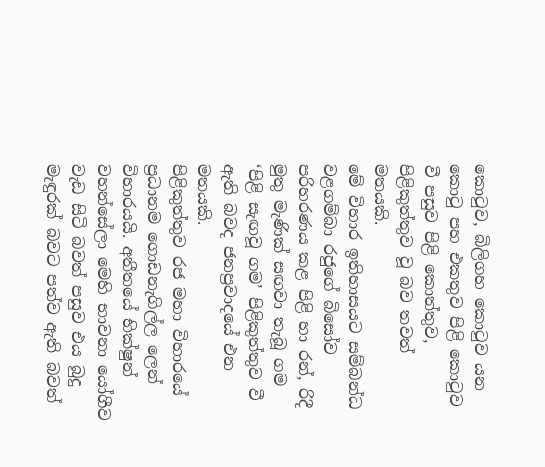කොටුව, බිලිගහ කොටුව යන කොටු පහ එකතුව පිළි කොටුව වී පසුව පිළි කොත්තුව, පිළිකුත්තුව වූ බව තවත් මතයකි.
මේ විහාර ඉතිහාසයට සම්බන්ධ වළගම්බා රජුගේ බිසෝව පරිහරණය කළ පිළි හා රන්, රිදී මුතු මැණික් සඟවා තැබූ ගම ‘පිළි සැඟවූ ගම’ පිළිකුත්තුව වී ඇති බවද ජනප්‍රවාදයේ එන මතයකි.
පිළිකුත්තුව රජ මහා විහාරයේ ප්‍රධානම ගොඩනැගිල්ල ලෙන් විහාරයයි. අතීතයේ භික්ෂුන් වහන්සේලා මෙහි භාවනා යෝගීව වැඩ සිටි බවත් පසුව එය බුදු මැඳුරක් බවට පත්ව ඇති බවත්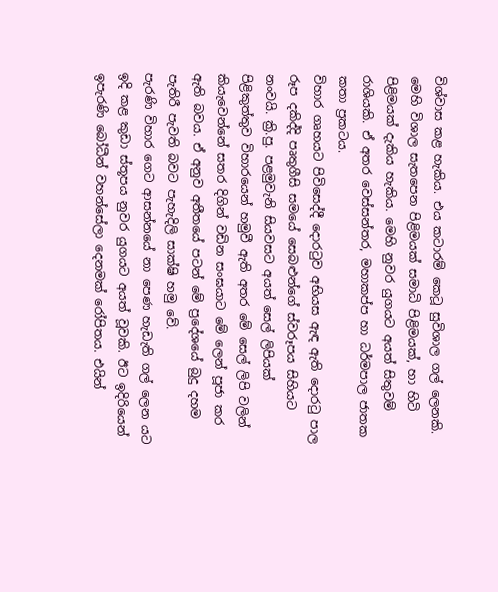විශ්වාස කළ හැකිය. එය කටාරම් කෙටූ සුවිශාල ගල් ලෙනකි. මෙහි විශාල සැතපෙන පිළිමයක් සමාධි පිළිමයක්, හා හිටි පිළිමයක් දැකිය හැකිය. මෙහි නුවර යුගයට අයත් සිතුවම් රාශියකි. ඒ අතර වෙස්සන්තර, මහාකප්ප හා ධර්මපාල ජාතක කතා ප්‍රකටය.
විහාර ගෘහයට පිවිසෙද්දී දොරටුව අභියස ඇඳ ඇති දොරටු පාල රූප දකිද්දි පෘතුගීසි සමයේ සෙබළුන්ගේ ස්වරූපය සිහියට නංවයි. ක්‍රි.පු. පළමුවැනි සියවසට අයත් සෙල් ලිපියක් පිළිකුත්තුව විහාරයෙන් හමුවී ඇති අතර මේ සෙල් ලිපි වලින් කියැවෙන්නේ සතර දිගින් වඩින සංඝයාට මේ ලෙන් පූජා කර ඇති බවය. ඒ අනුව අතීතයේ පටන් මේ ප්‍රදේශයේ බුදු දහම පැතිරී පැවති බවට පැහැදිලි සාක්ෂි හමු වේ.
පැරණි විහාර ගෙට ආසන්නයේ නා පෙණ හැඩැති ගල් ලෙන යට ඉදි කළ කුඩා ස්තූපය නුවර යුගයට අයත් වූවකි. ඊට ඉදිරියෙන් ඉපැරණි බෝධීන් වහන්සේලා දෙනමක් රෝපිතය. එයින්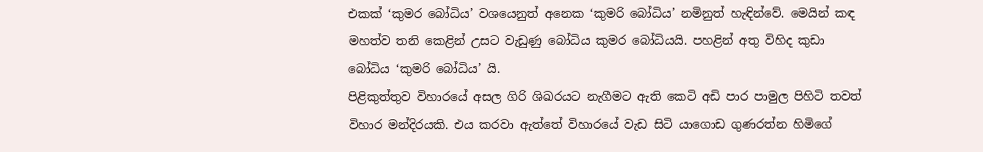එකක් ‘කුමර බෝධිය’ වශයෙනුත් අනෙක ‘කුමරි බෝධිය’ නමිනුත් හැඳින්වේ. මෙයින් කඳ මහත්ව තනි කෙළින් උසට වැඩුණු බෝධිය කුමර බෝධියයි. පහළින් අතු විහිද කුඩා බෝධිය ‘කුමරි බෝධිය’ යි.
පිළිකුත්තුව විහාරයේ අසල ගිරි ශිඛරයට නැගීමට ඇති කෙටි අඩි පාර පාමුල පිහිටි තවත් විහාර මන්දිරයකි. එය කරවා ඇත්තේ විහාරයේ වැඩ සිටි යාගොඩ ගුණරත්න හිමිගේ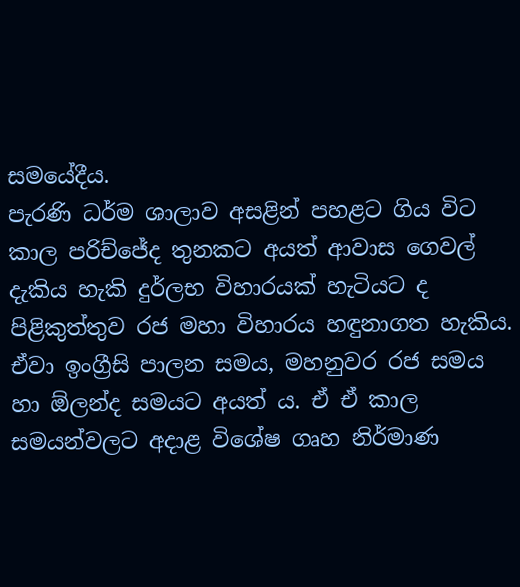සමයේදීය.
පැරණි ධර්ම ශාලාව අසළින් පහළට ගිය විට කාල පරිච්ජේද තුනකට අයත් ආවාස ගෙවල් දැකිය හැකි දුර්ලභ විහාරයක් හැටියට ද පිළිකුත්තුව රජ මහා විහාරය හඳුනාගත හැකිය.
ඒවා ඉංග්‍රීසි පාලන සමය, මහනුවර රජ සමය හා ඕලන්ද සමයට අයත් ය. ඒ ඒ කාල සමයන්වලට අදාළ විශේෂ ගෘහ නිර්මාණ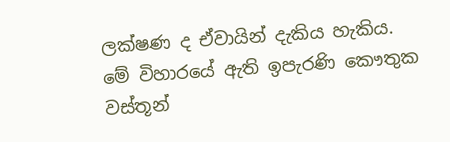ලක්ෂණ ද ඒවායින් දැකිය හැකිය.
මේ විහාරයේ ඇති ඉපැරණි කෞතුක වස්තූන්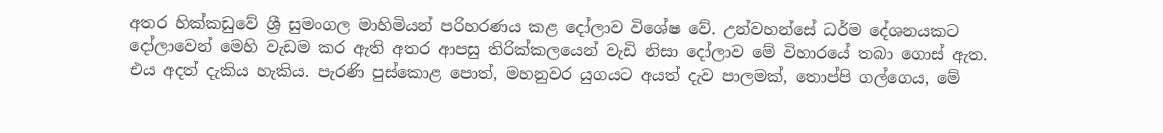අතර හික්කඩුවේ ශ්‍රී සුමංගල මාහිමියන් පරිහරණය කළ දෝලාව විශේෂ වේ. උන්වහන්සේ ධර්ම දේශනයකට දෝලාවෙන් මෙහි වැඩම කර ඇති අතර ආපසු තිරික්කලයෙන් වැඩි නිසා දෝලාව මේ විහාරයේ තබා ගොස් ඇත. එය අදත් දැකිය හැකිය. පැරණි පුස්කොළ පොත්, මහනුවර යුගයට අයත් දැව පාලමක්, තොප්පි ගල්ගෙය, මේ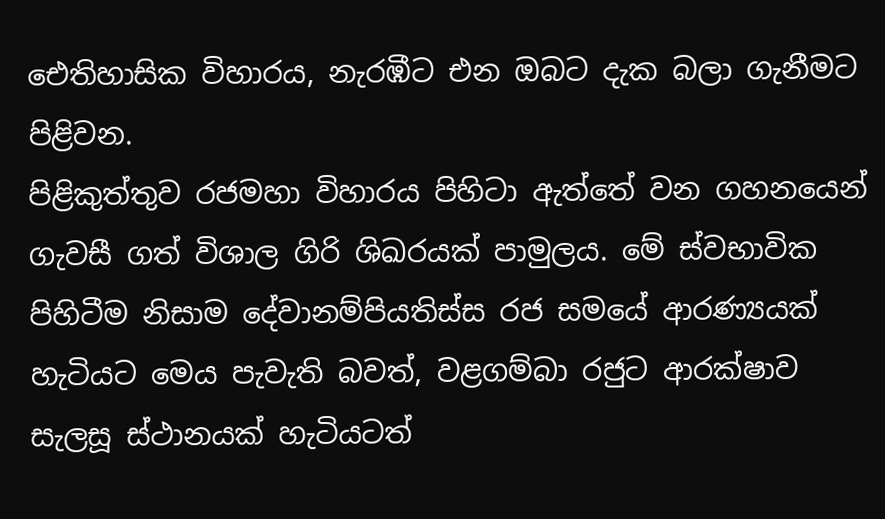ඓතිහාසික විහාරය, නැරඹීට එන ඔබට දැක බලා ගැනීමට පිළිවන.
පිළිකුත්තුව රජමහා විහාරය පිහිටා ඇත්තේ වන ගහනයෙන් ගැවසී ගත් විශාල ගිරි ශිඛරයක් පාමුලය. මේ ස්වභාවික පිහිටීම නිසාම දේවානම්පියතිස්ස රජ සමයේ ආරණ්‍යයක් හැටියට මෙය පැවැති බවත්, වළගම්බා රජුට ආරක්ෂාව සැලසූ ස්ථානයක් හැටියටත්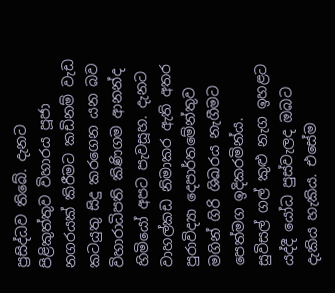ප්‍රසිද්ධව තිබේ. දැනට පිළිකුත්තුව විහාරය පූජා නගරයක් කිරීමට කඩිනම් වැඩ කටයුතු සිදු කරගෙන යන බව විහාරාධිපති කිණිගම ආනන්ද හිමියෝ අපට පැවසූහ. දැනට වාහල්කඩ නිමාකර ඇති අතර පුරාවිද්‍යා දෙපාර්තමේන්තුව මගින් ගිරි ශිඛරය නැගීමට පෙත්මග ඉදිකරමින්ය.
සුවිසල් ගල් කුළු නැග ඉහළට යද්දී යෝධ පුස්වැලද ඔබට දැකිය හැකිය. එසේම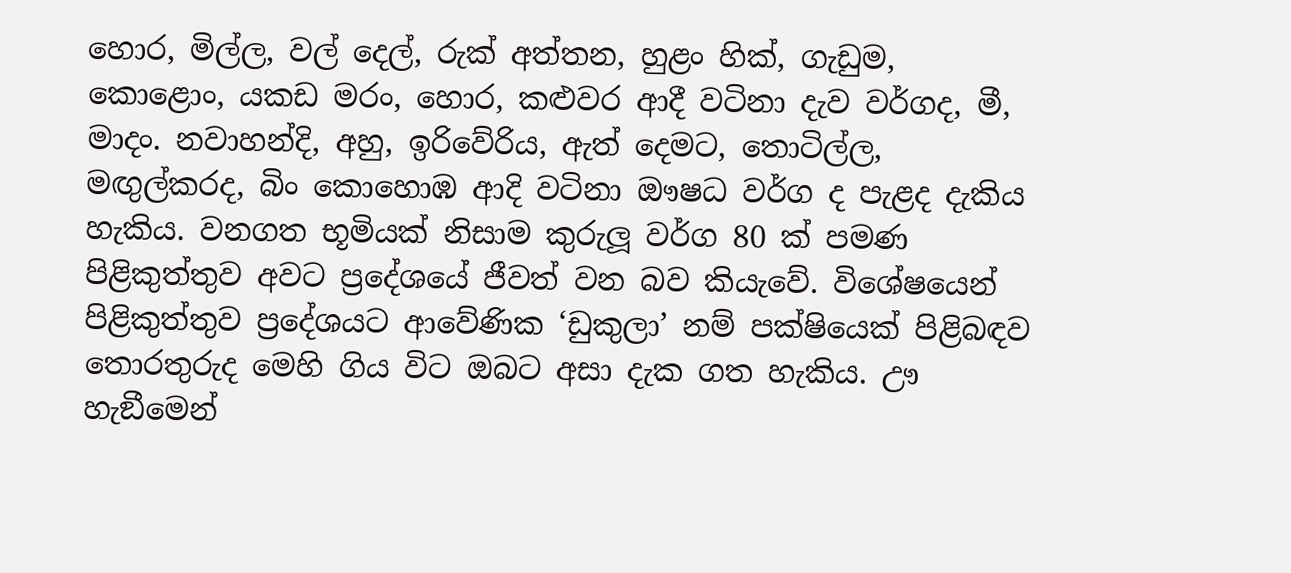හොර, මිල්ල, වල් දෙල්, රුක් අත්තන, හුළං හික්, ගැඩුම, කොළොං, යකඩ මරං, හොර, කළුවර ආදී වටිනා දැව වර්ගද, මී, මාදං. නවාහන්දි, අහු, ඉරිවේරිය, ඇත් දෙමට, තොටිල්ල, මඟුල්කරද, බිං කොහොඹ ආදි වටිනා ඖෂධ වර්ග ද පැළද දැකිය හැකිය. වනගත භූමියක් නිසාම කුරුලූ වර්ග 80 ක් පමණ පිළිකුත්තුව අවට ප්‍රදේශයේ ජීවත් වන බව කියැවේ. විශේෂයෙන් පිළිකුත්තුව ප්‍රදේශයට ආවේණික ‘ඩුකුලා’ නම් පක්ෂියෙක් පිළිබඳව තොරතුරුද මෙහි ගිය විට ඔබට අසා දැක ගත හැකිය. ඌ හැඞීමෙන්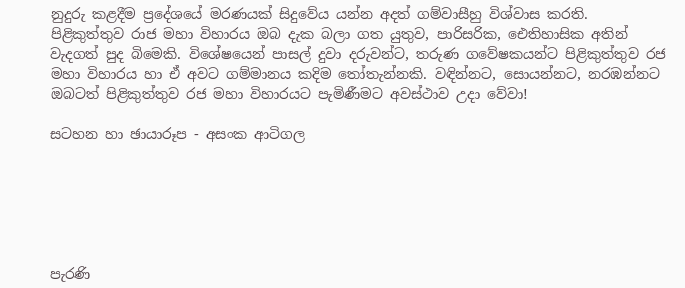නුදුරු කළදීම ප්‍රදේශයේ මරණයක් සිදුවේය යන්න අදත් ගම්වාසීහු විශ්වාස කරති.
පිළිකුත්තුව රාජ මහා විහාරය ඔබ දැක බලා ගත යුතුව, පාරිසරික, ඓතිහාසික අතින් වැදගත් පුද බිමෙකි. විශේෂයෙන් පාසල් දුවා දරුවන්ට, තරුණ ගවේෂකයන්ට පිළිකුත්තුව රජ මහා විහාරය හා ඒ අවට ගම්මානය කදිම තෝතැන්නකි. වඳින්නට, සොයන්නට, නරඹන්නට ඔබටත් පිළිකුත්තුව රජ මහා විහාරයට පැමිණීමට අවස්ථාව උදා වේවා!

සටහන හා ඡායාරූප - අසංක ආටිගල






පැරණි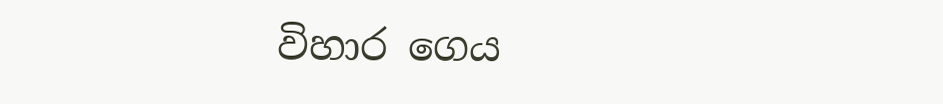විහාර ගෙය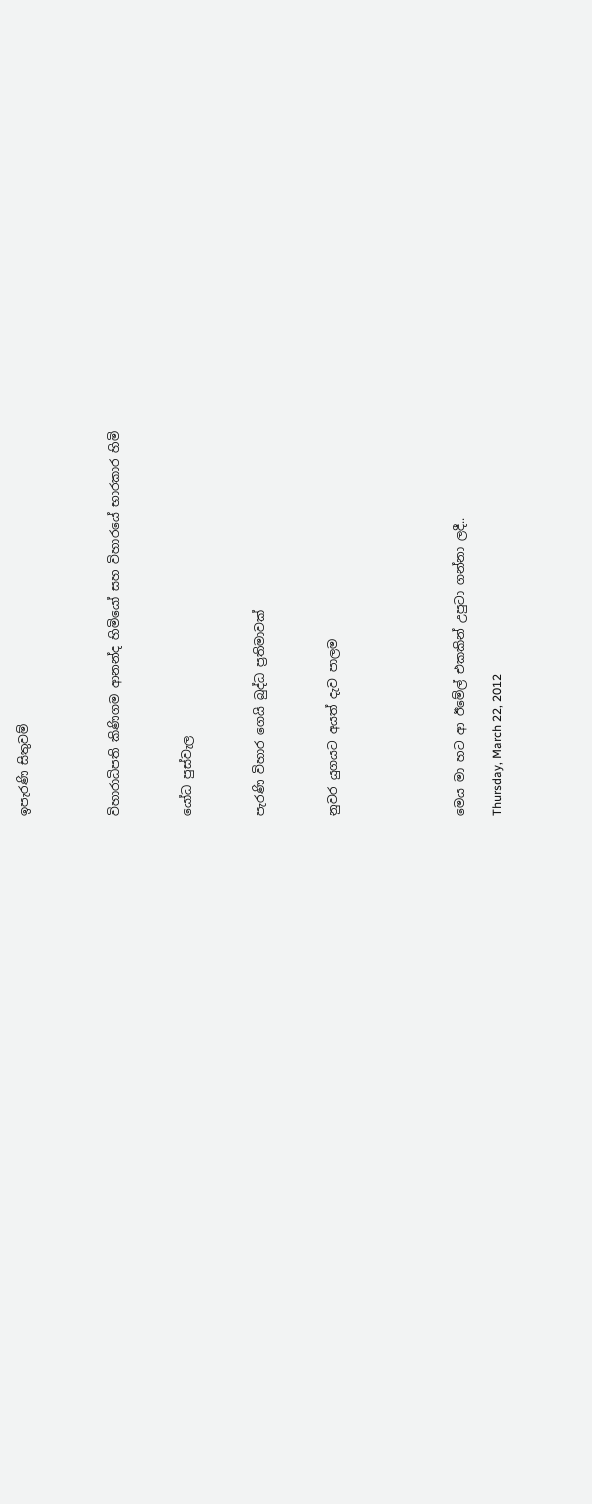ඉපැරණි සිතුවම්




විහාරාධිපති කිණිගම ආනන්ද හිමියෝ සහ විහාරයේ භාරකාර හිමි



යෝධ පුස්වැල



පැරණි විහාර ගෙයි බුද්ධ ප්‍රතිමාවක්



නුවර යුගයට අයත් දැව පාලම






මෙය මා හට ආ ඊමේල් එකකින් උපුටා ගන්නා ලදී..

Thursday, March 22, 2012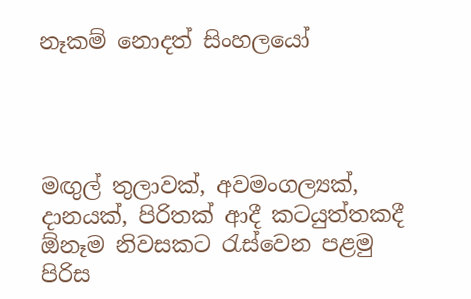නෑකම් නොදත් සිංහලයෝ




මඟුල් තුලාවක්, අවමංගල්‍යක්, දානයක්, පිරිතක් ආදී කටයුත්තකදී ඕනෑම නිවසකට රැස්වෙන පළමු පිරිස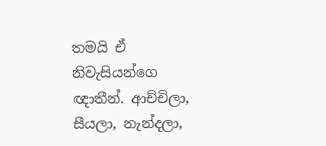තමයි ඒ නිවැසියන්ගෙ ඥාතීන්. ආච්චිලා, සීයලා, නැන්දලා,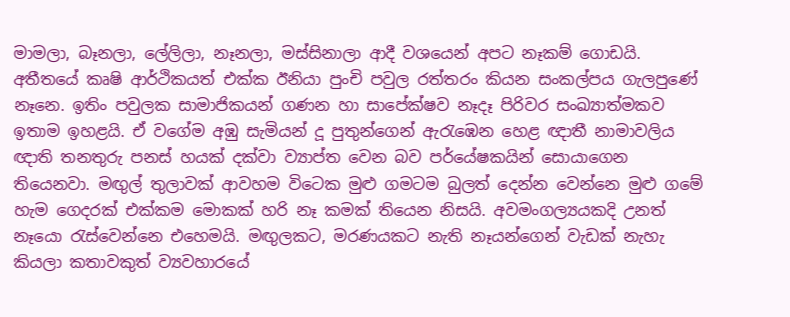මාමලා, බෑනලා, ලේලිලා, නෑනලා, මස්සිනාලා ආදී වශයෙන් අපට නෑකම් ගොඩයි. අතීතයේ කෘෂි ආර්ථිකයත් එක්ක ඊනියා පුංචි පවුල රත්තරං කියන සංකල්පය ගැලපුණේ නෑනෙ. ඉතිං පවුලක සාමාජිකයන් ගණන හා සාපේක්ෂව නෑදෑ පිරිවර සංඛ්‍යාත්මකව ඉතාම ඉහළයි. ඒ වගේම අඹු සැමියන් දූ පුතුන්ගෙන් ඇරැඹෙන හෙළ ඥාතී නාමාවලිය ඥාති තනතුරු පනස් හයක් දක්වා ව්‍යාප්ත වෙන බව පර්යේෂකයින් සොයාගෙන තියෙනවා. මඟුල් තුලාවක් ආවහම විටෙක මුළු ගමටම බුලත් දෙන්න වෙන්නෙ මුළු ගමේ හැම ගෙදරක් එක්කම මොකක් හරි නෑ කමක් තියෙන නිසයි. අවමංගල්‍යයකදි උනත් නෑයො රැස්වෙන්නෙ එහෙමයි. මඟුලකට, මරණයකට නැති නෑයන්ගෙන් වැඩක් නැහැ කියලා කතාවකුත් ව්‍යවහාරයේ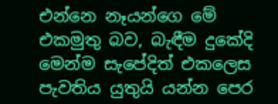එන්නෙ නෑයන්ගෙ මේ එකමුතු බව, බැඳීම දුකේදි මෙන්ම සැපේදිත් එකලෙස පැවතිය යුතුයි යන්න පෙර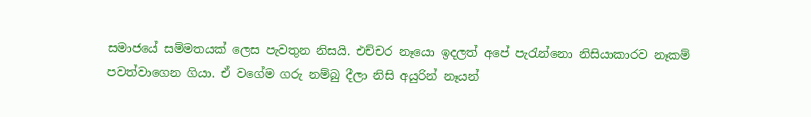සමාජයේ සම්මතයක් ලෙස පැවතුන නිසයි. එච්චර නෑයො ඉදලත් අපේ පැරැන්නො නිසියාකාරව නෑකම් පවත්වාගෙන ගියා. ඒ වගේම ගරු නම්බු දීලා නිසි අයුරින් නෑයන්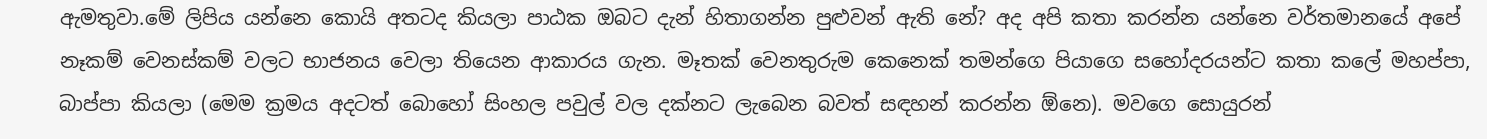ඇමතුවා.මේ ලිපිය යන්නෙ කොයි අතටද කියලා පාඨක ඔබට දැන් හිතාගන්න පුළුවන් ඇති නේ? අද අපි කතා කරන්න යන්නෙ වර්තමානයේ අපේ නෑකම් වෙනස්කම් වලට භාජනය වෙලා තියෙන ආකාරය ගැන. මෑතක් වෙනතුරුම කෙනෙක් තමන්ගෙ පියාගෙ සහෝදරයන්ට කතා කලේ මහප්පා, බාප්පා කියලා (මෙම ක්‍රමය අදටත් බොහෝ සිංහල පවුල් වල දක්නට ලැබෙන බවත් සඳහන් කරන්න ඕනෙ). මවගෙ සොයුරන්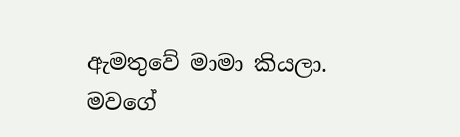ඇමතුවේ මාමා කියලා. මවගේ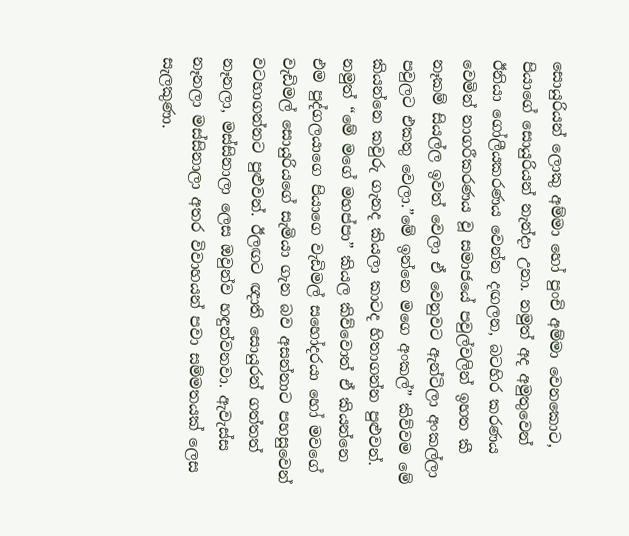සොයුරියන් ලොකු අම්මා හෝ පුංචි අම්මා වෙනකොට, පියාගේ සොයුරියන් නැන්දා උනා. නමුත් අද අමුතුවෙන් ඊනියා ගෝලීයකරණය වෙන්න දඟලන, බටහිර කරණය වෙමින් නාගරීකරණය වූ සමාජයේ පවුල්වලින් ඉහත කී නෑකම් සියල්ල ඉවත් වෙලා ඒ වෙනුවට ඇන්ටිලා අංකල්ලා පවුලට එකතු වෙලා.”මේ ඉන්නෙ මගෙ අංකල්” කිව්වම මේ කියන්නෙ කවුරු ගැනද කියලා කාටද හිතාගන්න පුළුවන්. නමුත් “මේ මගේ මහප්පා” කියල කිව්වොත් ඒ කියන්නෙ එම පුද්ගලයාගෙ පියාගෙ වැඩිමල් සහෝදරයා හෝ මවගේ වැඩිමල් සොයුරියගේ සැමියා ගැන බව අසන්නාට පහසුවෙන් වටහාගන්නට පුළුවන්. ඊලඟට ඥාති සොයුරන් ගත්තත් නෑනලා, මස්සිනාලා ලෙස ඔවුන්ව හඳුන්වනවා. ඇවැස්ස නෑනලා මස්සිනාලා අතර විවාහයන් පවා සම්මතයක් ලෙස සැලකුණා.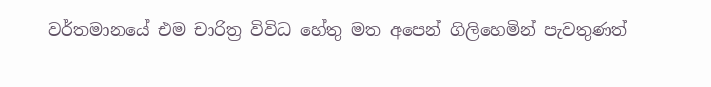වර්තමානයේ එම චාරිත්‍ර විවිධ හේතු මත අපෙන් ගිලිහෙමින් පැවතුණත්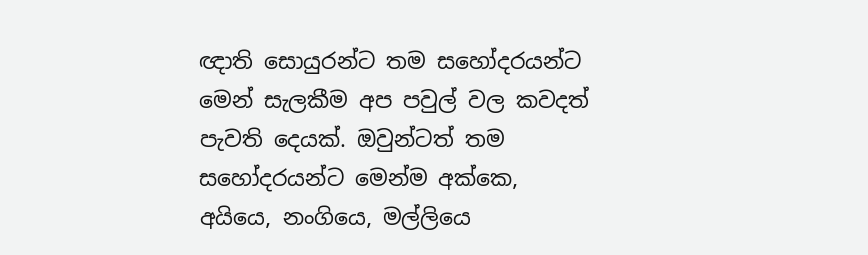ඥාති සොයුරන්ට තම සහෝදරයන්ට මෙන් සැලකීම අප පවුල් වල කවදත් පැවති දෙයක්. ඔවුන්ටත් තම සහෝදරයන්ට මෙන්ම අක්කෙ, අයියෙ, නංගියෙ, මල්ලියෙ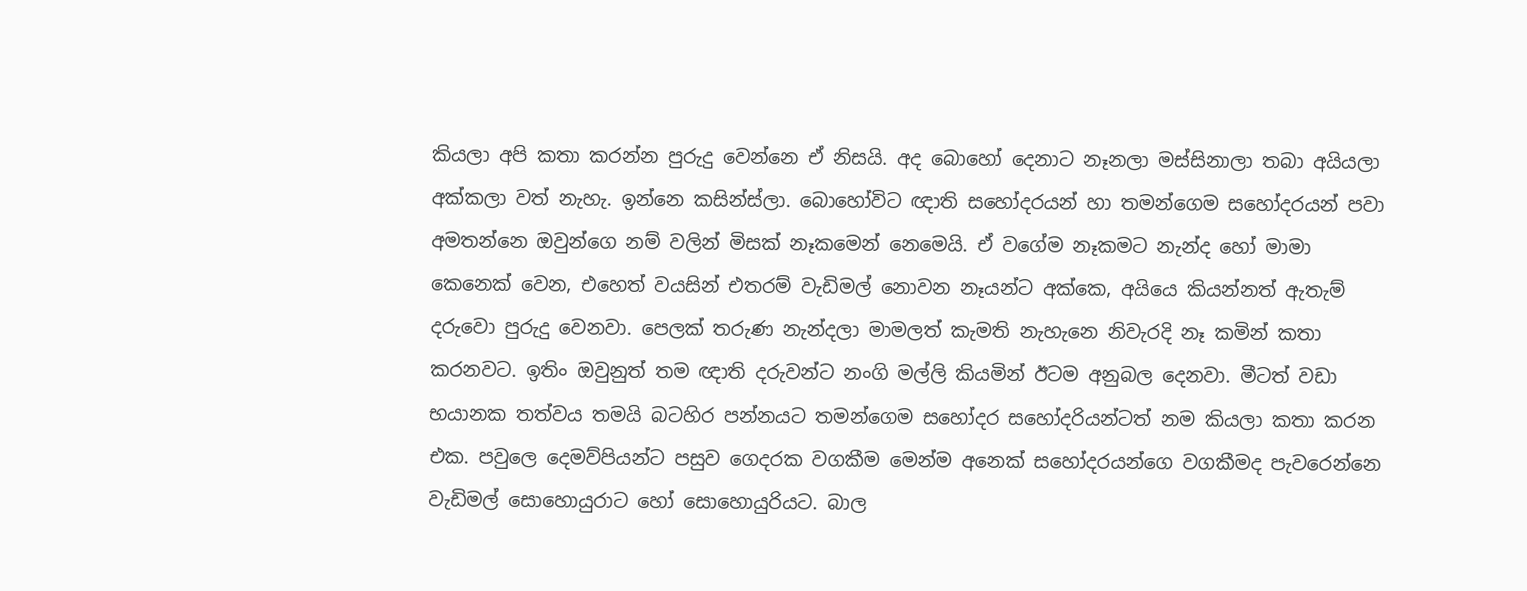කියලා අපි කතා කරන්න පුරුදු වෙන්නෙ ඒ නිසයි. අද බොහෝ දෙනාට නෑනලා මස්සිනාලා තබා අයියලා අක්කලා වත් නැහැ. ඉන්නෙ කසින්ස්ලා. බොහෝවිට ඥාති සහෝදරයන් හා තමන්ගෙම සහෝදරයන් පවා අමතන්නෙ ඔවුන්ගෙ නම් වලින් මිසක් නෑකමෙන් නෙමෙයි. ඒ වගේම නෑකමට නැන්ද හෝ මාමා කෙනෙක් වෙන, එහෙත් වයසින් එතරම් වැඩිමල් නොවන නෑයන්ට අක්කෙ, අයියෙ කියන්නත් ඇතැම් දරුවො පුරුදු වෙනවා. පෙලක් තරුණ නැන්දලා මාමලත් කැමති නැහැනෙ නිවැරදි නෑ කමින් කතා කරනවට. ඉතිං ඔවුනුත් තම ඥාති දරුවන්ට නංගි මල්ලි කියමින් ඊටම අනුබල දෙනවා. මීටත් වඩා භයානක තත්වය තමයි බටහිර පන්නයට තමන්ගෙම සහෝදර සහෝදරියන්ටත් නම කියලා කතා කරන එක. පවුලෙ දෙමව්පියන්ට පසුව ගෙදරක වගකීම මෙන්ම අනෙක් සහෝදරයන්ගෙ වගකීමද පැවරෙන්නෙ වැඩිමල් සොහොයුරාට හෝ සොහොයුරියට. බාල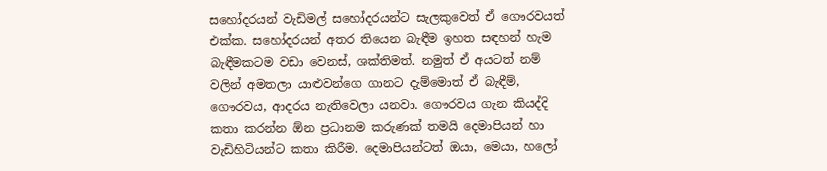සහෝදරයන් වැඩිමල් සහෝදරයන්ට සැලකුවෙත් ඒ ගෞරවයත් එක්ක. සහෝදරයන් අතර තියෙන බැඳීම ඉහත සඳහන් හැම බැඳීමකටම වඩා වෙනස්, ශක්තිමත්. නමුත් ඒ අයටත් නම් වලින් අමතලා යාළුවන්ගෙ ගානට දැම්මොත් ඒ බැඳීම්, ගෞරවය, ආදරය නැතිවෙලා යනවා. ගෞරවය ගැන කියද්දි කතා කරන්න ඕන ප්‍රධානම කරුණක් තමයි දෙමාපියන් හා වැඩිහිටියන්ට කතා කිරීම. දෙමාපියන්ටත් ඔයා, මෙයා, හලෝ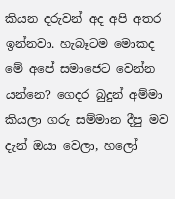කියන දරුවන් අද අපි අතර ඉන්නවා. හැබෑටම මොකද මේ අපේ සමාජෙට වෙන්න යන්නෙ? ගෙදර බුදුන් අම්මා කියලා ගරු සම්මාන දීපු මව දැන් ඔයා වෙලා, හලෝ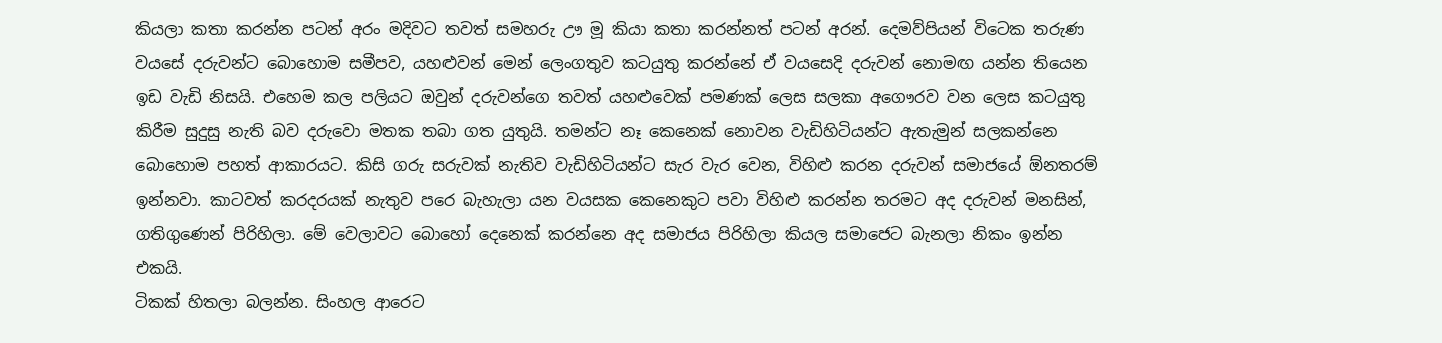කියලා කතා කරන්න පටන් අරං මදිවට තවත් සමහරු ඌ මූ කියා කතා කරන්නත් පටන් අරන්. දෙමව්පියන් විටෙක තරුණ වයසේ දරුවන්ට බොහොම සමීපව, යහළුවන් මෙන් ලෙංගතුව කටයුතු කරන්නේ ඒ වයසෙදි දරුවන් නොමඟ යන්න තියෙන ඉඩ වැඩි නිසයි. එහෙම කල පලියට ඔවුන් දරුවන්ගෙ තවත් යහළුවෙක් පමණක් ලෙස සලකා අගෞරව වන ලෙස කටයුතු කිරීම සුදුසු නැති බව දරුවො මතක තබා ගත යුතුයි. තමන්ට නෑ කෙනෙක් නොවන වැඩිහිටියන්ට ඇතැමුන් සලකන්නෙ බොහොම පහත් ආකාරයට. කිසි ගරු සරුවක් නැතිව වැඩිහිටියන්ට සැර වැර වෙන, විහිළු කරන දරුවන් සමාජයේ ඕනතරම් ඉන්නවා. කාටවත් කරදරයක් නැතුව පරෙ බැහැලා යන වයසක කෙනෙකුට පවා විහිළු කරන්න තරමට අද දරුවන් මනසින්, ගතිගුණෙන් පිරිහිලා. මේ වෙලාවට බොහෝ දෙනෙක් කරන්නෙ අද සමාජය පිරිහිලා කියල සමාජෙට බැනලා නිකං ඉන්න එකයි.
ටිකක් හිතලා බලන්න. සිංහල ආරෙට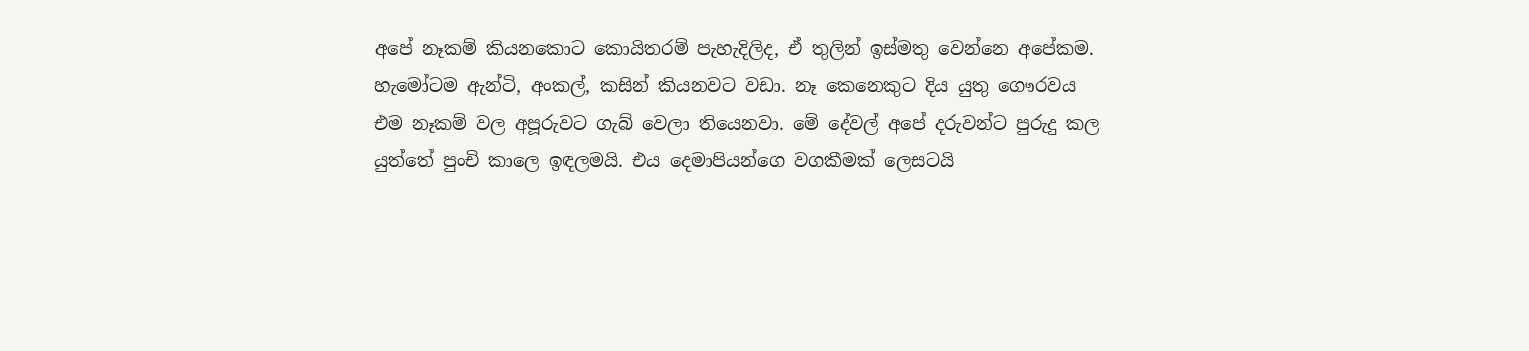අපේ නෑකම් කියනකොට කොයිතරම් පැහැදිලිද, ඒ තුලින් ඉස්මතු වෙන්නෙ අපේකම. හැමෝටම ඇන්ටි, අංකල්, කසින් කියනවට වඩා. නෑ කෙනෙකුට දිය යුතු ගෞරවය එම නෑකම් වල අපූරුවට ගැබ් වෙලා තියෙනවා. මේ දේවල් අපේ දරුවන්ට පුරුදු කල යුත්තේ පුංචි කාලෙ ඉඳලමයි. එය දෙමාපියන්ගෙ වගකීමක් ලෙසටයි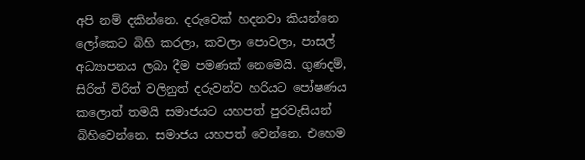අපි නම් දකින්නෙ. දරුවෙක් හදනවා කියන්නෙ ලෝකෙට බිහි කරලා, කවලා පොවලා, පාසල් අධ්‍යාපනය ලබා දීම පමණක් නෙමෙයි. ගුණදම්, සිරිත් විරිත් වලිනුත් දරුවන්ව හරියට පෝෂණය කලොත් තමයි සමාජයට යහපත් පුරවැසියන් බිහිවෙන්නෙ. සමාජය යහපත් වෙන්නෙ. එහෙම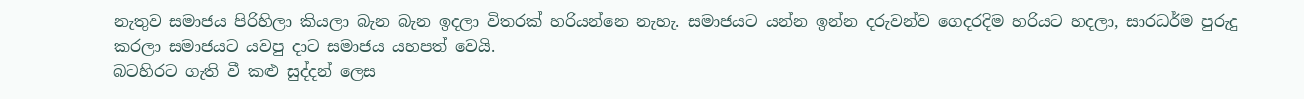නැතුව සමාජය පිරිහිලා කියලා බැන බැන ඉදලා විතරක් හරියන්නෙ නැහැ. සමාජයට යන්න ඉන්න දරුවන්ව ගෙදරදිම හරියට හදලා, සාරධර්ම පුරුදු කරලා සමාජයට යවපු දාට සමාජය යහපත් වෙයි.
බටහිරට ගැති වී කළු සුද්දන් ලෙස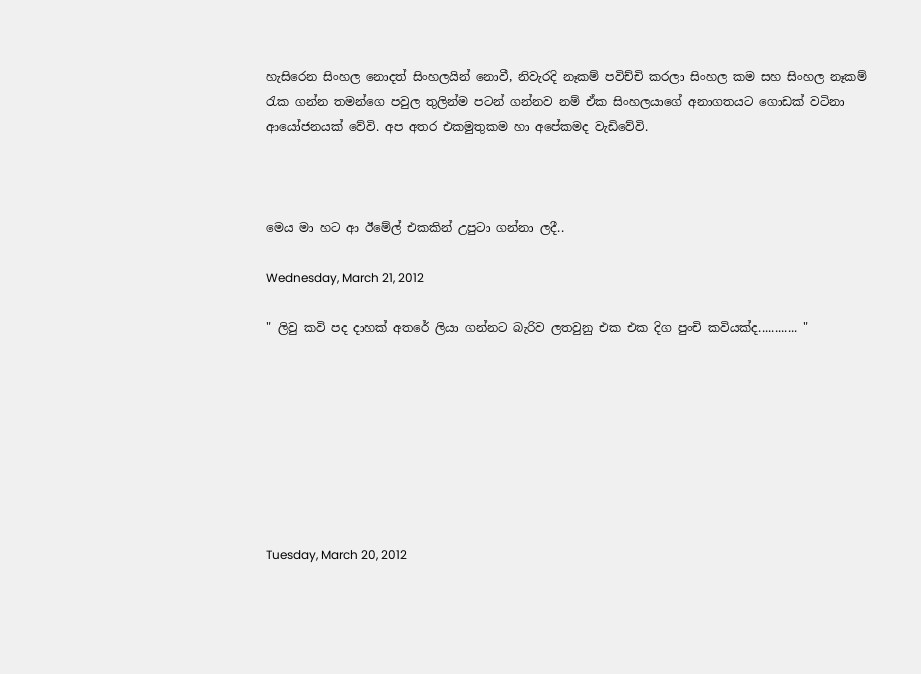හැසිරෙන සිංහල නොදත් සිංහලයින් නොවී, නිවැරදි නෑකම් පවිච්චි කරලා සිංහල කම සහ සිංහල නෑකම් රැක ගන්න තමන්ගෙ පවුල තුලින්ම පටන් ගන්නව නම් ඒක සිංහලයාගේ අනාගතයට ගොඩක් වටිනා ආයෝජනයක් වේවි. අප අතර එකමුතුකම හා අපේකමද වැඩිවේවි.



මෙය මා හට ආ ඊමේල් එකකින් උපුටා ගන්නා ලදී..

Wednesday, March 21, 2012

" ලිවු කවි පද දාහක් අතරේ ලියා ගන්නට බැරිව ලතවුනු එක එක දිග පුංචි කවියක්ද............ "








Tuesday, March 20, 2012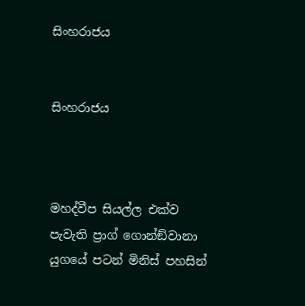සිංහරාජය


සිංහරාජය



මහද්වීප සියල්ල එක්ව පැවැති ප්‍රාග් ගොන්ඞ්වානා යුගයේ පටන් මිනිස් පහසින්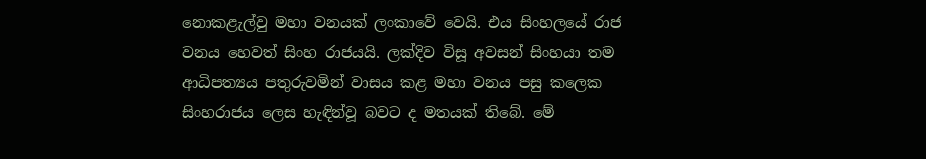නොකළැල්වු මහා වනයක් ලංකාවේ වෙයි. එය සිංහලයේ රාජ වනය හෙවත් සිංහ රාජයයි. ලක්දිව විසූ අවසන් සිංහයා තම ආධිපත්‍යය පතුරුවමින් වාසය කළ මහා වනය පසු කලෙක සිංහරාජය ලෙස හැඳින්වූ බවට ද මතයක් තිබේ. මේ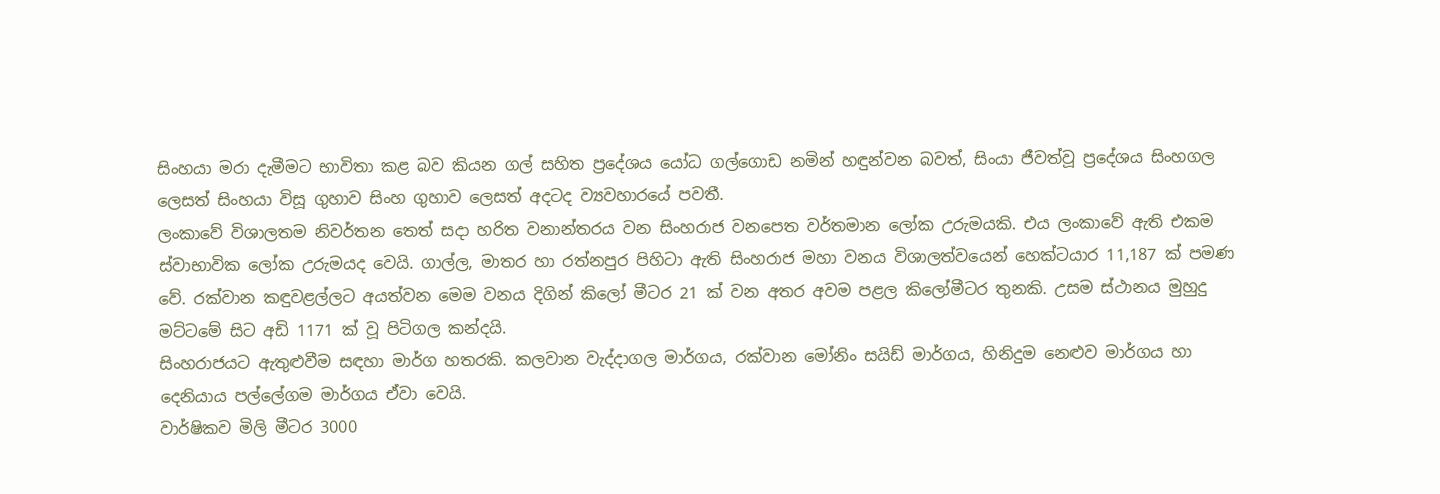සිංහයා මරා දැමීමට භාවිතා කළ බව කියන ගල් සහිත ප්‍රදේශය යෝධ ගල්ගොඩ නමින් හඳුන්වන බවත්, සිංයා ජීවත්වූ ප්‍රදේශය සිංහගල ලෙසත් සිංහයා විසූ ගුහාව සිංහ ගුහාව ලෙසත් අදටද ව්‍යවහාරයේ පවතී.
ලංකාවේ විශාලතම නිවර්තන තෙත් සදා හරිත වනාන්තරය වන සිංහරාජ වනපෙත වර්තමාන ලෝක උරුමයකි. එය ලංකාවේ ඇති එකම ස්වාභාවික ලෝක උරුමයද වෙයි. ගාල්ල, මාතර හා රත්නපුර පිහිටා ඇති සිංහරාජ මහා වනය විශාලත්වයෙන් හෙක්ටයාර 11,187 ක් පමණ වේ. රක්වාන කඳුවළල්ලට අයත්වන මෙම වනය දිගින් කිලෝ මීටර 21 ක් වන අතර අවම පළල කිලෝමීටර තුනකි. උසම ස්ථානය මුහුදු මට්ටමේ සිට අඩි 1171 ක් වූ පිටිගල කන්දයි.
සිංහරාජයට ඇතුළුවීම සඳහා මාර්ග හතරකි. කලවාන වැද්දාගල මාර්ගය, රක්වාන මෝනිං සයිඩ් මාර්ගය, හිනිදුම නෙළුව මාර්ගය හා දෙනියාය පල්ලේගම මාර්ගය ඒවා වෙයි.
වාර්ෂිකව මිලි මීටර 3000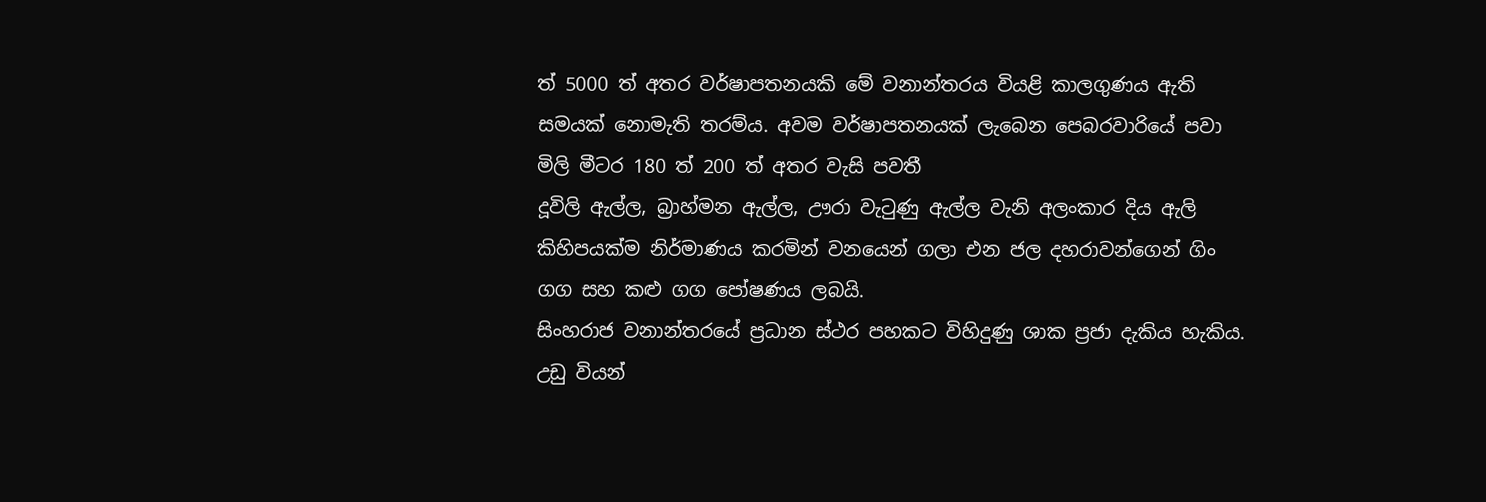ත් 5000 ත් අතර වර්ෂාපතනයකි මේ වනාන්තරය වියළි කාලගුණය ඇති සමයක් නොමැති තරම්ය. අවම වර්ෂාපතනයක් ලැබෙන පෙබරවාරියේ පවා මිලි මීටර 180 ත් 200 ත් අතර වැසි පවතී
දූවිලි ඇල්ල, බ්‍රාහ්මන ඇල්ල, ඌරා වැටුණු ඇල්ල වැනි අලංකාර දිය ඇලි කිහිපයක්ම නිර්මාණය කරමින් වනයෙන් ගලා එන ජල දහරාවන්ගෙන් ගිං ගග සහ කළු ගග පෝෂණය ලබයි.
සිංහරාජ වනාන්තරයේ ප්‍රධාන ස්ථර පහකට විහිදුණු ශාක ප්‍රජා දැකිය හැකිය. උඩු වියන්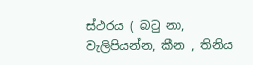ස්ථරය ( බටු නා, වැලිපියන්න, කීන , තිනිය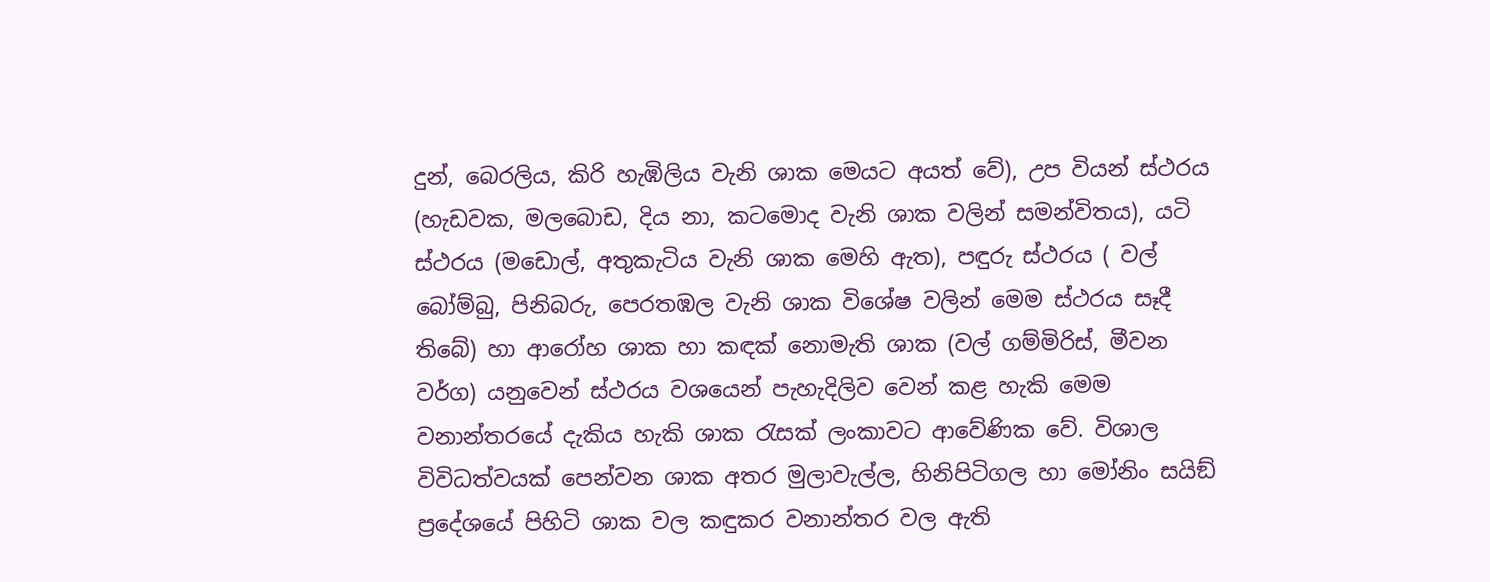දුන්, බෙරලිය, කිරි හැඹිලිය වැනි ශාක මෙයට අයත් වේ), උප වියන් ස්ථරය (හැඩවක, මලබොඩ, දිය නා, කටමොද වැනි ශාක වලින් සමන්විතය), යටි ස්ථරය (මඩොල්, අතුකැටිය වැනි ශාක මෙහි ඇත), පඳුරු ස්ථරය ( වල් බෝම්බු, පිනිබරු, පෙරතඹල වැනි ශාක විශේෂ වලින් මෙම ස්ථරය සෑදී තිබේ) හා ආරෝහ ශාක හා කඳක් නොමැති ශාක (වල් ගම්මිරිස්, මීවන වර්ග) යනුවෙන් ස්ථරය වශයෙන් පැහැදිලිව වෙන් කළ හැකි මෙම වනාන්තරයේ දැකිය හැකි ශාක රැසක් ලංකාවට ආවේණික වේ. විශාල විවිධත්වයක් පෙන්වන ශාක අතර මුලාවැල්ල, හිනිපිටිගල හා මෝනිං සයිඞ් ප්‍රදේශයේ පිහිටි ශාක වල කඳුකර වනාන්තර වල ඇති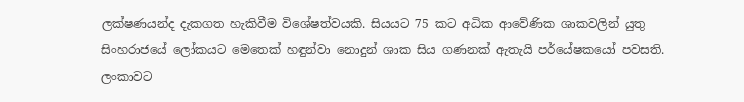ලක්ෂණයන්ද දැකගත හැකිවීම විශේෂත්වයකි. සියයට 75 කට අධික ආවේණික ශාකවලින් යුතු සිංහරාජයේ ලෝකයට මෙතෙක් හඳුන්වා නොදුන් ශාක සිය ගණනක් ඇතැයි පර්යේෂකයෝ පවසති.
ලංකාවට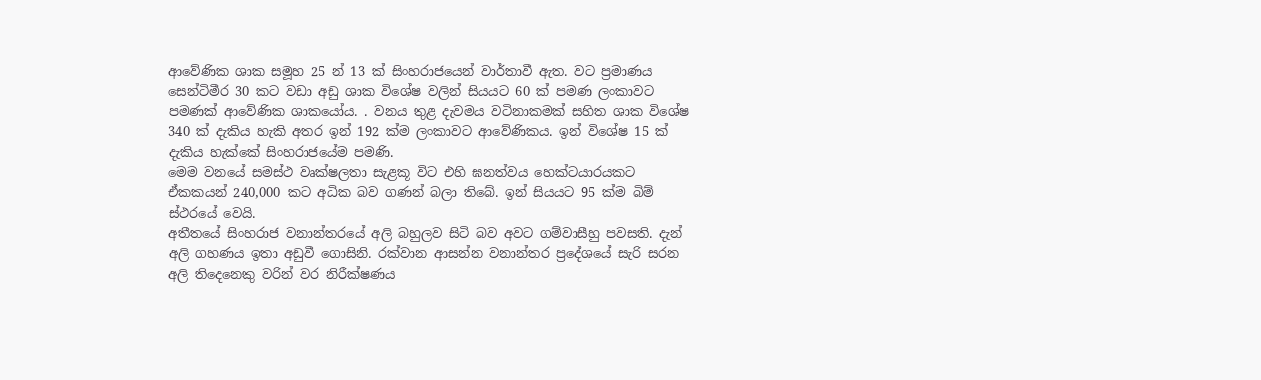ආවේණික ශාක සමූහ 25 න් 13 ක් සිංහරාජයෙන් වාර්තාවී ඇත. වට ප්‍රමාණය සෙන්ටිමීර 30 කට වඩා අඩු ශාක විශේෂ වලින් සියයට 60 ක් පමණ ලංකාවට පමණක් ආවේණික ශාකයෝය. . වනය තුළ දැවමය වටිනාකමක් සහිත ශාක විශේෂ 340 ක් දැකිය හැකි අතර ඉන් 192 ක්ම ලංකාවට ආවේණිකය. ඉන් විශේෂ 15 ක් දැකිය හැක්කේ සිංහරාජයේම පමණි.
මෙම වනයේ සමස්ථ වෘක්ෂලතා සැළකූ විට එහි ඝනත්වය හෙක්ටයාරයකට ඒකකයන් 240,000 කට අධික බව ගණන් බලා තිබේ. ඉන් සියයට 95 ක්ම බිම් ස්ථරයේ වෙයි.
අතීතයේ සිංහරාජ වනාන්තරයේ අලි බහුලව සිටි බව අවට ගම්වාසීහු පවසති. දැන් අලි ගහණය ඉතා අඩුවී ගොසිනි. රක්වාන ආසන්න වනාන්තර ප්‍රදේශයේ සැරි සරන අලි තිදෙනෙකු වරින් වර නිරීක්ෂණය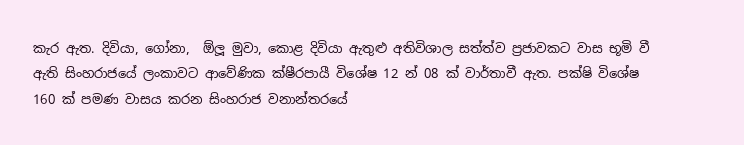කැර ඇත. දිවියා, ගෝනා,  ඕලූ මුවා, කොළ දිවියා ඇතුළු අතිවිශාල සත්ත්ව ප්‍රජාවකට වාස භූමි වී ඇති සිංහරාජයේ ලංකාවට ආවේණික ක්ෂීරපායී විශේෂ 12 න් 08 ක් වාර්තාවී ඇත. පක්ෂි විශේෂ 160 ක් පමණ වාසය කරන සිංහරාජ වනාන්තරයේ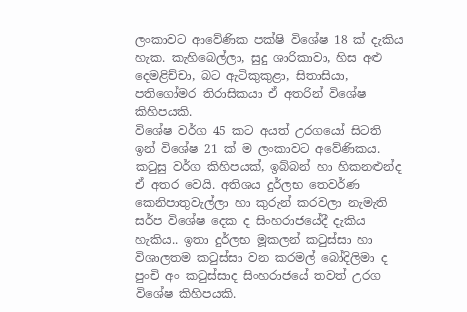ලංකාවට ආවේණික පක්ෂි විශේෂ 18 ක් දැකිය හැක. කැහිබෙල්ලා, සුදු ශාරිකාවා, හිස අළු දෙමළිච්චා, බට ඇටිකුකුළා, සිතාසියා, පතිගෝමර තිරාසිකයා ඒ අතරින් විශේෂ කිහිපයකි.
විශේෂ වර්ග 45 කට අයත් උරගයෝ සිටති ඉන් විශේෂ 21 ක් ම ලංකාවට අවේණිකය. කටුසු වර්ග කිහිපයක්, ඉබ්බන් හා හිකනළුන්ද ඒ අතර වෙයි. අතිශය දුර්ලභ තෙවර්ණ කෙනිපාතුවැල්ලා හා කුරුන් කරවලා නැමැති සර්ප විශේෂ දෙක ද සිංහරාජයේදී දැකිය හැකිය.. ඉතා දුර්ලභ මූකලන් කටුස්සා හා විශාලතම කටුස්සා වන කරමල් බෝදිලිමා ද පුංචි අං කටුස්සාද සිංහරාජයේ තවත් උරග විශේෂ කිහිපයකි.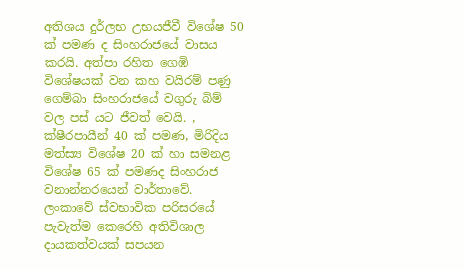අතිශය දුර්ලභ උභයජීවී විශේෂ 50 ක් පමණ ද සිංහරාජයේ වාසය කරයි. අත්පා රහිත ගෙඹි විශේෂයක් වන කහ වයිරම් පණු ගෙම්බා සිංහරාජයේ වගුරු බිම් වල පස් යට ජීවත් වෙයි. , ක්ෂීරපායීන් 40 ක් පමණ, මිරිදිය මත්ස්‍ය විශේෂ 20 ක් හා සමනළ විශේෂ 65 ක් පමණද සිංහරාජ වනාන්නරයෙන් වාර්තාවේ.
ලංකාවේ ස්වභාවික පරිසරයේ පැවැත්ම කෙරෙහි අතිවිශාල දායකත්වයක් සපයන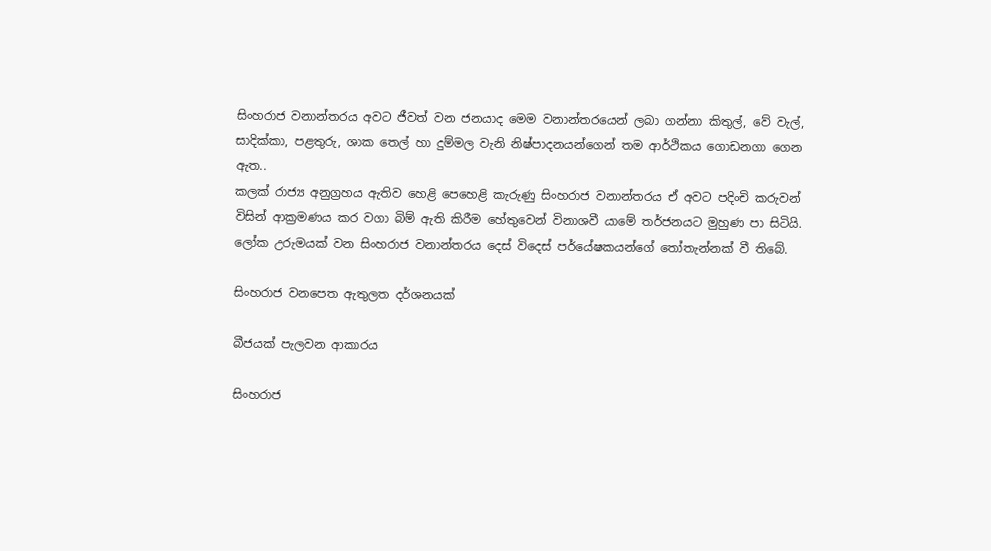සිංහරාජ වනාන්තරය අවට ජීවත් වන ජනයාද මෙම වනාන්තරයෙන් ලබා ගන්නා කිතුල්, වේ වැල්, සාදික්කා, පළතුරු, ශාක තෙල් හා දුම්මල වැනි නිෂ්පාදනයන්ගෙන් තම ආර්ථිකය ගොඩනගා ගෙන ඇත..
කලක් රාජ්‍ය අනු‍ග්‍රහය ඇතිව හෙළි පෙහෙළි කැරුණු සිංහරාජ වනාන්තරය ඒ අවට පදිංචි කරුවන් විසින් ආක්‍රමණය කර වගා බිම් ඇති කිරීම හේතුවෙන් විනාශවී යාමේ තර්ජනයට මුහුණ පා සිටියි. ලෝක උරුමයක් වන සිංහරාජ වනාන්තරය දෙස් විදෙස් පර්යේෂකයන්ගේ තෝතැන්නක් වී තිබේ.

සිංහරාජ වනපෙත ඇතුලත දර්ශනයක්

බීජයක් පැලවන ආකාරය

සිංහරාජ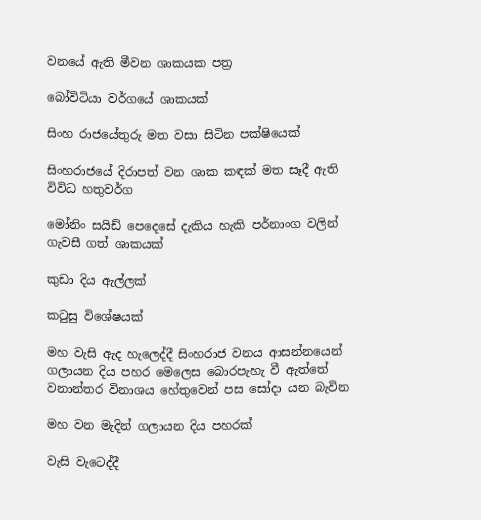වනයේ ඇති මීවන ශාකයක පත්‍ර

බෝවිටියා වර්ගයේ ශාකයක්

සිංහ රාජයේතුරු මත වසා සිටින පක්ෂියෙක්

සිංහරාජයේ දිරාපත් වන ශාක කඳක් මත සෑදී ඇති විවිධ හතුවර්ග

මෝනිං සයිඩ් පෙදෙසේ දැකිය හැකි පර්නාංග වලින් ගැවසී ගත් ශාකයක්

කුඩා දිය ඇල්ලක්

කටුසු විශේෂයක්

මහ වැසි ඇද හැලෙද්දී සිංහරාජ වනය ආසන්නයෙන් ගලායන දිය පහර මෙලෙස බොරපැහැ වී ඇත්තේ වනාන්තර විනාශය හේතුවෙන් පස සෝදා යන බැවින

මහ වන මැදින් ගලායන දිය පහරක්

වැසි වැටෙද්දී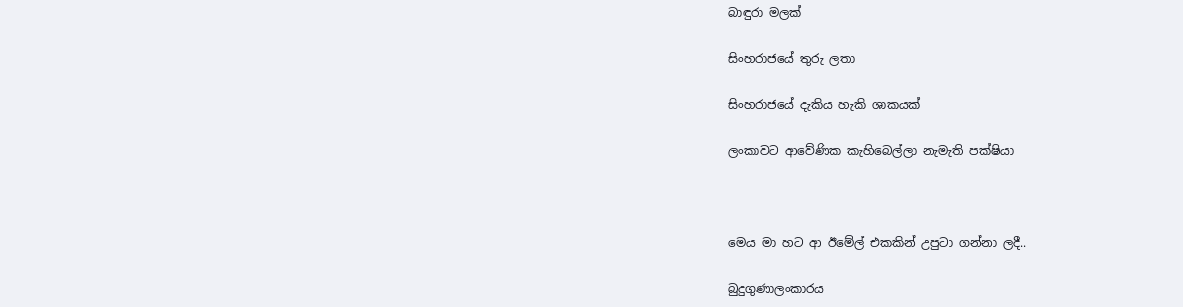බාඳුරා මලක්

සිංහරාජයේ තුරු ලතා

සිංහරාජයේ දැකිය හැකි ශාකයක්

ලංකාවට ආවේණික කැහිබෙල්ලා නැමැති පක්ෂියා



මෙය මා හට ආ ඊමේල් එකකින් උපුටා ගන්නා ලදී..

බුදුගුණාලංකාරය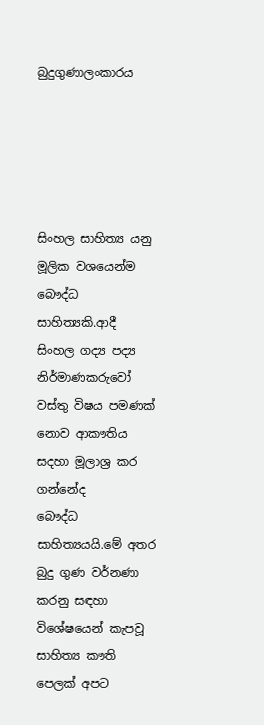බුදුගුණාලංකාරය





සිංහල සාහිත්‍ය යනු මූලික වශයෙන්ම බෞද්ධ සාහිත්‍යකි.ආදී සිංහල ගද්‍ය පද්‍ය නිර්මාණකරුවෝ වස්තු විෂය පමණක් නොව ආකෟතිය සදහා මූලාශ්‍ර කර ගන්නේද
බෞද්ධ සාහිත්‍යයයි.මේ අතර බුදු ගුණ වර්නණා කරනු සඳහා විශේෂයෙන් කැපවූ සාහිත්‍ය කෟති පෙලක් අපට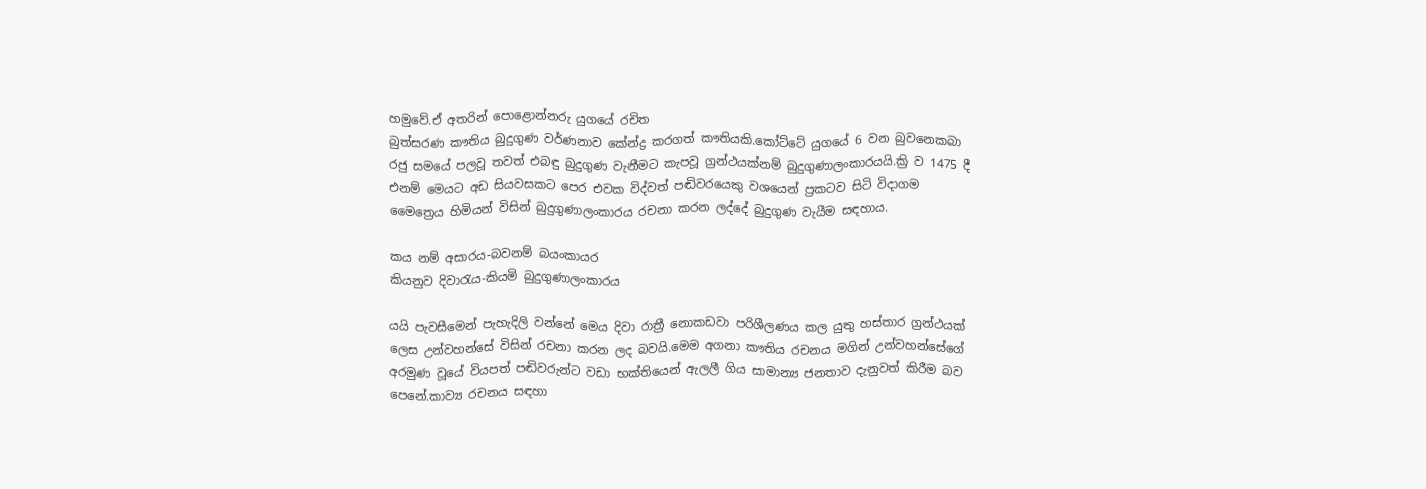හමුවේ.ඒ අතරින් පොළොන්නරු යුගයේ රචිත
බුත්සරණ කෟතිය බුදුගුණ වර්ණනාව කේන්ද්‍ර කරගත් කෟතියකි.කෝට්ටේ යුගයේ 6 වන බුවනෙකබා රජු සමයේ පලවූ තවත් එබඳු බුදුගුණ වැනීමට කැපවූ ග්‍රන්ථයක්නම් බුදුගුණාලංකාරයයි.ක්‍රි ව 1475 දී එනම් මෙයට අඩ සියවසකට පෙර එවක විද්වත් පඬිවරයෙකු වශයෙන් ප්‍රකටව සිටි විදාගම මෛත්‍රෙය හිමියන් විසින් බුදුගුණාලංකාරය රචනා කරන ලද්දේ බුදුගුණ වැයීම සඳහාය.

කය නම් අසාරය-බවනම් බයංකායර
කියනුව දිවාරැය-කියමි බුදුගුණාලංකාරය

යයි පැවසීමෙන් පැහැදිලි වන්නේ මෙය දිවා රාත්‍රී නොකඩවා පරිශීලණය කල යුතු හස්තාර ග්‍රන්ථයක් ලෙස උන්වහන්සේ විසින් රචනා කරන ලද බවයි.මෙම අගනා කෟතිය රචනය මගින් උන්වහන්සේගේ අරමුණ වූයේ වියපත් පඬිවරුන්ට වඩා භක්තියෙන් ඇලලී ගිය සාමාන්‍ය ජනතාව දැනුවත් කිරීම බව පෙනේ.කාව්‍ය රචනය සඳහා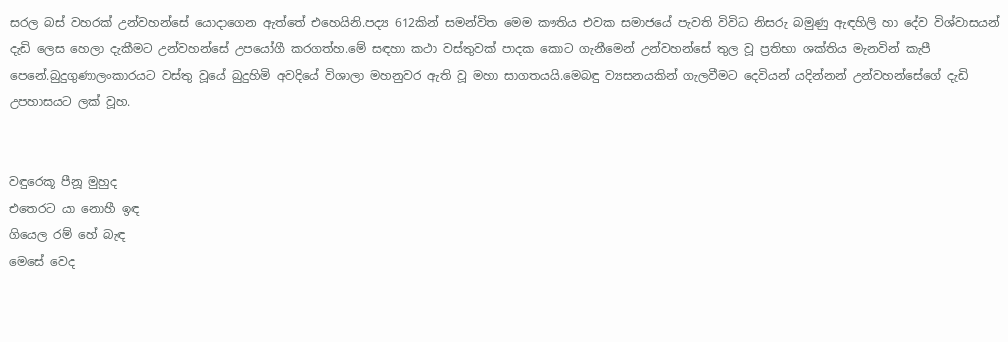සරල බස් වහරක් උන්වහන්සේ යොදාගෙන ඇත්තේ එහෙයිනි.පද්‍ය 612කින් සමන්විත මෙම කෟතිය එවක සමාජයේ පැවති විවිධ නිසරු බමුණු ඇඳහිලි හා දේව විශ්වාසයන් දැඩි ලෙස හෙලා දැකීමට උන්වහන්සේ උපයෝගී කරගත්හ.මේ සඳහා කථා වස්තුවක් පාදක කොට ගැනීමෙන් උන්වහන්සේ තුල වූ ප්‍රතිභා ශක්තිය මැනවින් කැපී පෙනේ.බුදුගුණාලංකාරයට වස්තු වූයේ බුදුහිමි අවදියේ විශාලා මහනුවර ඇති වූ මහා සාගතයයි.මෙබඳු ව්‍යසනයකින් ගැලවීමට දෙවියන් යදින්නන් උන්වහන්සේගේ දැඩි උපහාසයට ලක් වූහ.


වඳුරෙකූ පීනූ මුහුද
එතෙරට යා නොහී ඉඳ
ගියෙල රම් හේ බැඳ
මෙසේ වෙද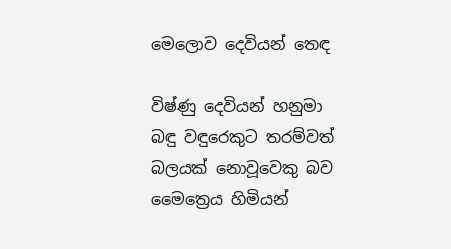මෙලොව දෙවියන් තෙඳ

විෂ්ණු දෙවියන් හනුමා බඳු වඳුරෙකුට තරම්වත් බලයක් නොවූවෙකු බව මෛත්‍රෙය හිමියන්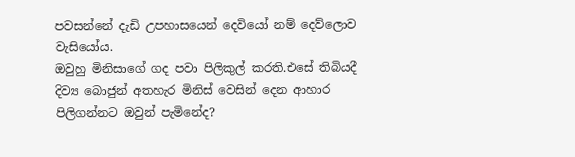පවසන්නේ දැඩි උපහාසයෙන් දෙවියෝ නම් දෙව්ලොව වැසියෝය.
ඔවුහු මිනිසාගේ ගද පවා පිලිකුල් කරති.එසේ තිබියදී දිව්‍ය බොජුන් අතහැර මිනිස් වෙසින් දෙන ආහාර පිලිගන්නට ඔවුන් පැමිනේද?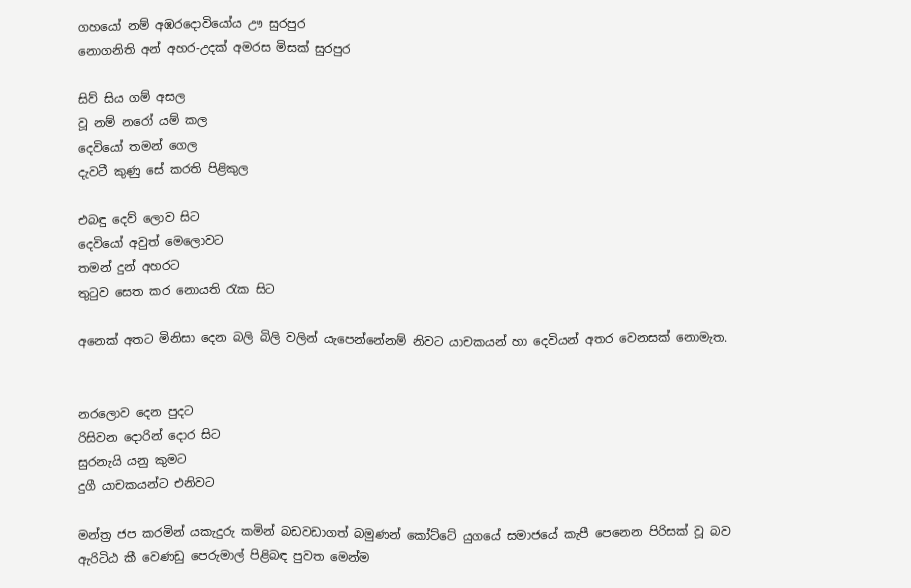ගහයෝ නම් අඹරදොවියෝය ඌ සුරපුර
නොගනිති අන් අහර-උදක් අමරස මිසක් සුරපුර

සිව් සිය ගම් අසල
වූ නම් නරෝ යම් කල
දෙවියෝ තමන් ගෙල
දැවටී කුණු සේ කරති පිළිකුල

එබඳු දෙව් ලොව සිට
දෙවියෝ අවුත් මෙලොවට
තමන් දුන් අහරට
තුටුව සෙත කර නොයති රැක සිට

අනෙක් අතට මිනිසා දෙන බලි බිලි වලින් යැපෙන්නේනම් නිවට යාචකයන් හා දෙවියන් අතර වෙනසක් නොමැත.


නරලොව දෙන පුදට
රිසිවන දොරින් දොර සිට
සුරනැයි යනු කුමට
දුගී යාචකයන්ට එනිවට

මන්ත්‍ර ජප කරමින් යකැදුරු කමින් බඩවඩාගත් බමුණන් කෝට්ටේ යුගයේ සමාජයේ කැපී පෙනෙන පිරිසක් වූ බව ඇරිටිඨ කී වෙණඩු පෙරුමාල් පිළිබඳ පුවත මෙන්ම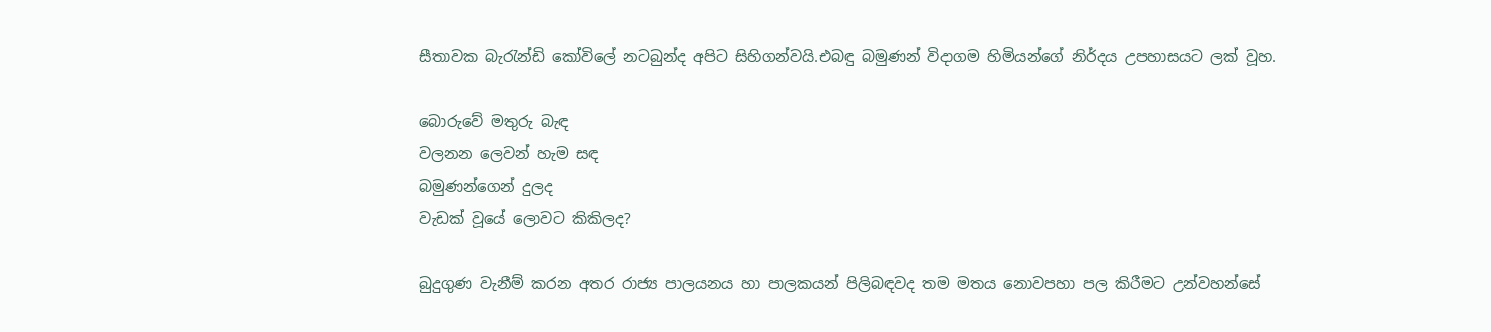සීතාවක බැරැන්ඩි කෝවිලේ නටබුන්ද අපිට සිහිගන්වයි.එබඳු බමුණන් විදාගම හිමියන්ගේ නිර්දය උපහාසයට ලක් වූහ.

බොරුවේ මතුරු බැඳ
වලනන ලෙවන් හැම සඳ
බමුණන්ගෙන් දුලද
වැඩක් වූයේ ලොවට කිකිලද?

බුදුගුණ වැනීම් කරන අතර රාජ්‍ය පාලයනය හා පාලකයන් පිලිබඳවද තම මතය නොවපහා පල කිරීමට උන්වහන්සේ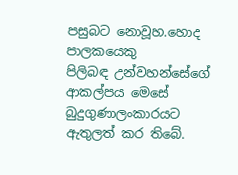පසුබට නොවූහ.හොද පාලකයෙකු
පිලිබඳ උන්වහන්සේගේ ආකල්පය මෙසේ බුදුගුණාලංකාරයට ඇතුලත් කර තිබේ.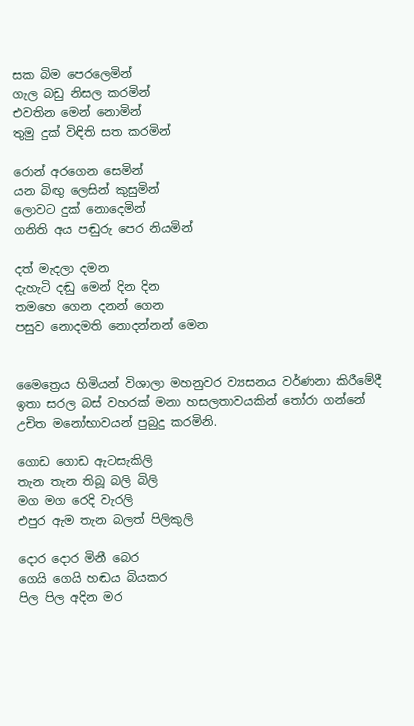සක බිම පෙරලෙමින්
ගැල බඩු නිසල කරමින්
එවතින මෙන් නොමින්
තුමු දුක් විඳිති සත කරමින්

රොන් අරගෙන සෙමින්
යන බිඟු ලෙසින් කුසුමින්
ලොවට දුක් නොදෙමින්
ගනිති අය පඬුරු පෙර නියමින්

දත් මැදලා දමන
දැහැටි දඬු මෙන් දින දින
තමහෙ ගෙන දනන් ගෙන
පසුව නොදමති නොදන්නන් මෙන


මෛත්‍රෙය හිමියන් විශාලා මහනුවර ව්‍යසනය වර්ණනා කිරීමේදී ඉතා සරල බස් වහරක් මනා හසලතාවයකින් තෝරා ගන්නේ උචිත මනෝභාවයන් පුබුදු කරමිනි.

ගොඩ ගොඩ ඇටසැකිලි
තැන තැන තිබූ බලි බිලි
මග මග රෙදි වැරලි
එපුර ඇම තැන බලත් පිලිකුලි

දොර දොර මිනී බෙර
ගෙයි ගෙයි හඬය බියකර
පිල පිල අදින මර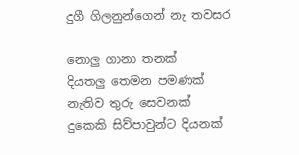දුගී ගිලනුන්ගෙන් නැ තවසර

නොලු ගානා තනක්
දියතලු තෙමන පමණක්
නැතිව තුරු සෙවනක්
දුකෙකි සිව්පාවුන්ට දියනක්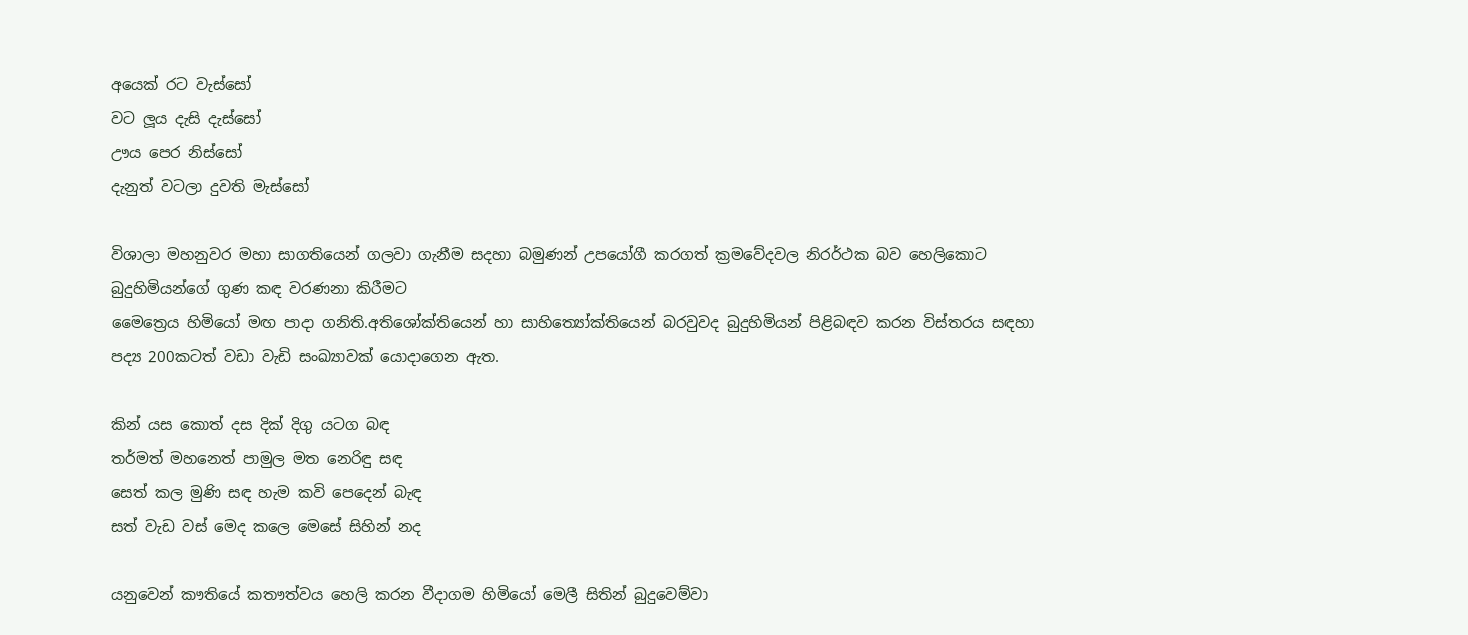අයෙක් රට වැස්සෝ
වට ලූය දැසි දැස්සෝ
ඌය පෙර නිස්සෝ
දැනුත් වටලා දුවති මැස්සෝ

විශාලා මහනුවර මහා සාගතියෙන් ගලවා ගැනීම සදහා බමුණන් උපයෝගී කරගත් ක්‍රමවේදවල නිරර්ථක බව හෙලිකොට බුදුහිමියන්ගේ ගුණ කඳ වරණනා කිරීමට
මෛත්‍රෙය හිමියෝ මඟ පාදා ගනිති.අතිශෝක්තියෙන් හා සාහිත්‍යෝක්තියෙන් බරවුවද බුදුහිමියන් පිළිබඳව කරන විස්තරය සඳහා පද්‍ය 200කටත් වඩා වැඩි සංඛ්‍යාවක් යොදාගෙන ඇත.

කින් යස කොත් දස දික් දිගු යටග බඳ
තර්මත් මහනෙත් පාමුල මත නෙරිඳු සඳ
සෙත් කල මුණි සඳ හැම කවි පෙදෙන් බැඳ
සත් වැඩ වස් මෙද කලෙ මෙසේ සිහින් නද

යනුවෙන් කෟතියේ කතෟත්වය හෙලි කරන වීදාගම හිමියෝ මෙලී සිතින් බුදුවෙම්වා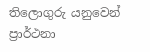තිලොගුරු යනුවෙන් ප්‍රාර්ථනා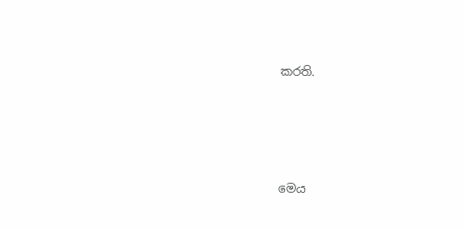කරති.






මෙය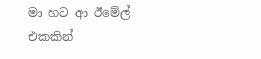මා හට ආ ඊමේල් එකකින්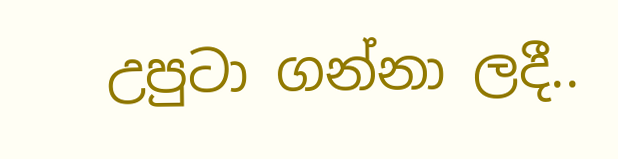උපුටා ගන්නා ලදී..